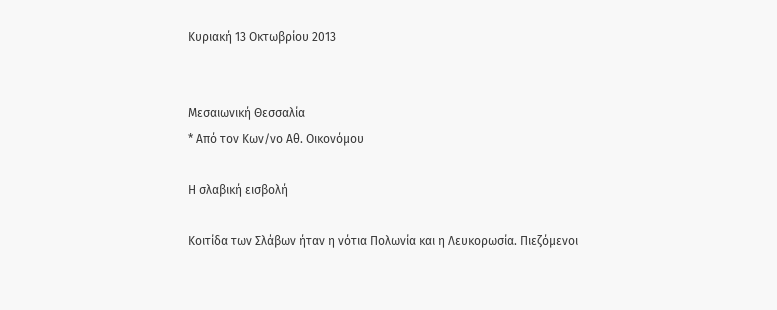Κυριακή 13 Οκτωβρίου 2013


Μεσαιωνική Θεσσαλία
* Από τον Κων/νο Αθ. Οικονόμου

Η σλαβική εισβολή

Κοιτίδα των Σλάβων ήταν η νότια Πολωνία και η Λευκορωσία. Πιεζόμενοι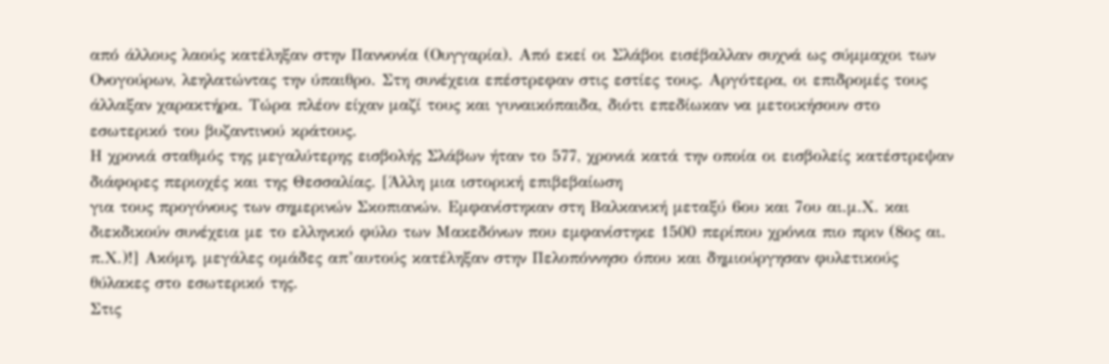από άλλους λαούς κατέληξαν στην Παννονία (Ουγγαρία). Από εκεί οι Σλάβοι εισέβαλλαν συχνά ως σύμμαχοι των Ονογούρων, λεηλατώντας την ύπαιθρο. Στη συνέχεια επέστρεφαν στις εστίες τους. Αργότερα, οι επιδρομές τους άλλαξαν χαρακτήρα. Τώρα πλέον είχαν μαζί τους και γυναικόπαιδα, διότι επεδίωκαν να μετοικήσουν στο εσωτερικό του βυζαντινού κράτους.
Η χρονιά σταθμός της μεγαλύτερης εισβολής Σλάβων ήταν το 577, χρονιά κατά την οποία οι εισβολείς κατέστρεψαν διάφορες περιοχές και της Θεσσαλίας. [Άλλη μια ιστορική επιβεβαίωση
για τους προγόνους των σημερινών Σκοπιανών. Εμφανίστηκαν στη Βαλκανική μεταξύ 6ου και 7ου αι.μ.Χ. και διεκδικούν συνέχεια με το ελληνικό φύλο των Μακεδόνων που εμφανίστηκε 1500 περίπου χρόνια πιο πριν (8ος αι. π.Χ.)!] Ακόμη, μεγάλες ομάδες απ’αυτούς κατέληξαν στην Πελοπόννησο όπου και δημιούργησαν φυλετικούς θύλακες στο εσωτερικό της.
Στις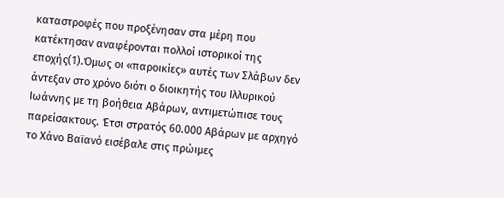καταστροφές που προξένησαν στα μέρη που κατέκτησαν αναφέρονται πολλοί ιστορικοί της εποχής(1).Όμως οι «παροικίες» αυτές των Σλάβων δεν άντεξαν στο χρόνο διότι ο διοικητής του Ιλλυρικού Ιωάννης με τη βοήθεια Αβάρων, αντιμετώπισε τους παρείσακτους. Έτσι στρατός 60.000 Αβάρων με αρχηγό το Χάνο Βαϊανό εισέβαλε στις πρώιμες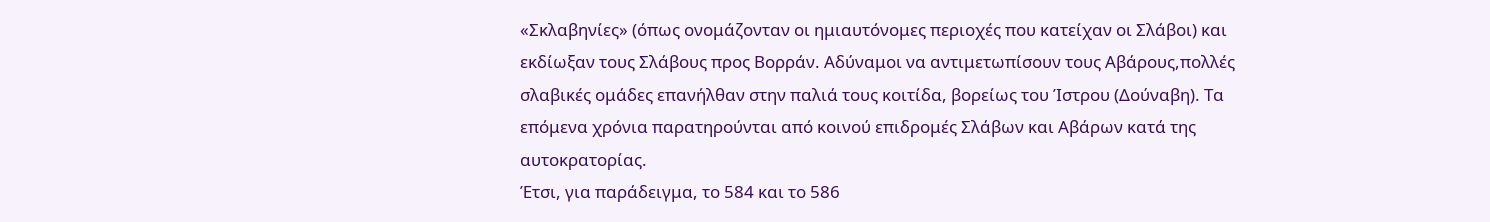«Σκλαβηνίες» (όπως ονομάζονταν οι ημιαυτόνομες περιοχές που κατείχαν οι Σλάβοι) και εκδίωξαν τους Σλάβους προς Βορράν. Αδύναμοι να αντιμετωπίσουν τους Αβάρους,πολλές σλαβικές ομάδες επανήλθαν στην παλιά τους κοιτίδα, βορείως του Ίστρου (Δούναβη). Τα επόμενα χρόνια παρατηρούνται από κοινού επιδρομές Σλάβων και Αβάρων κατά της αυτοκρατορίας.
Έτσι, για παράδειγμα, το 584 και το 586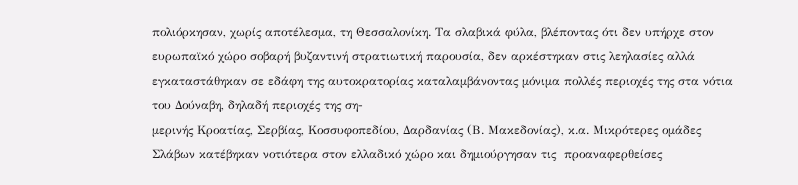πολιόρκησαν, χωρίς αποτέλεσμα, τη Θεσσαλονίκη. Τα σλαβικά φύλα, βλέποντας ότι δεν υπήρχε στον ευρωπαϊκό χώρο σοβαρή βυζαντινή στρατιωτική παρουσία, δεν αρκέστηκαν στις λεηλασίες αλλά εγκαταστάθηκαν σε εδάφη της αυτοκρατορίας καταλαμβάνοντας μόνιμα πολλές περιοχές της στα νότια του Δούναβη, δηλαδή περιοχές της ση-
μερινής Κροατίας, Σερβίας, Κοσσυφοπεδίου, Δαρδανίας (Β. Μακεδονίας), κ.α. Μικρότερες ομάδες Σλάβων κατέβηκαν νοτιότερα στον ελλαδικό χώρο και δημιούργησαν τις  προαναφερθείσες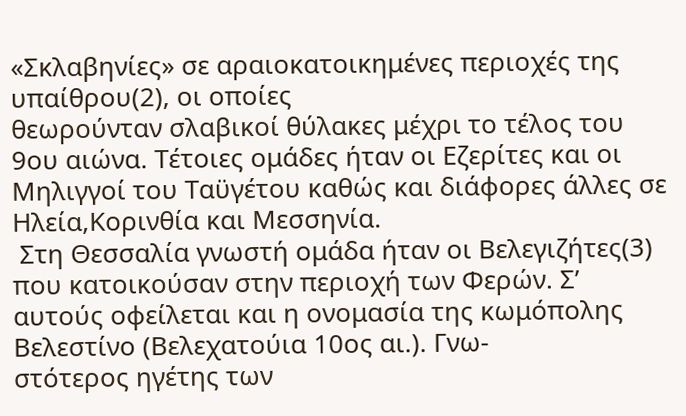«Σκλαβηνίες» σε αραιοκατοικημένες περιοχές της υπαίθρου(2), οι οποίες
θεωρούνταν σλαβικοί θύλακες μέχρι το τέλος του 9ου αιώνα. Τέτοιες ομάδες ήταν οι Εζερίτες και οι Μηλιγγοί του Ταϋγέτου καθώς και διάφορες άλλες σε Ηλεία,Κορινθία και Μεσσηνία.
 Στη Θεσσαλία γνωστή ομάδα ήταν οι Βελεγιζήτες(3) που κατοικούσαν στην περιοχή των Φερών. Σ’ αυτούς οφείλεται και η ονομασία της κωμόπολης Βελεστίνο (Βελεχατούια 10ος αι.). Γνω-
στότερος ηγέτης των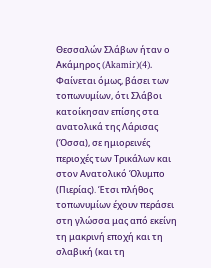Θεσσαλών Σλάβων ήταν ο Ακάμηρος (Akamir)(4). Φαίνεται όμως, βάσει των τοπωνυμίων, ότι Σλάβοι κατοίκησαν επίσης στα ανατολικά της Λάρισας (Όσσα), σε ημιορεινές περιοχές των Τρικάλων και στον Ανατολικό Όλυμπο (Πιερίας). Έτσι πλήθος τοπωνυμίων έχουν περάσει στη γλώσσα μας από εκείνη τη μακρινή εποχή και τη σλαβική (και τη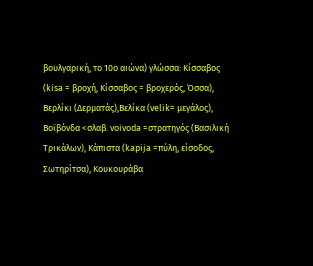βουλγαρική, το 10ο αιώνα) γλώσσα: Κίσσαβος (kisa = βροχή, Κίσσαβος = βροχερός, Όσσα), Βερλίκι (Δερματάς),Βελίκα (velik= μεγάλος), Βοϊβόνδα <σλαβ. voivoda =στρατηγός (Βασιλική Τρικάλων), Κάπιστα (kapija =πύλη, είσοδος, Σωτηρίτσα), Κουκουράβα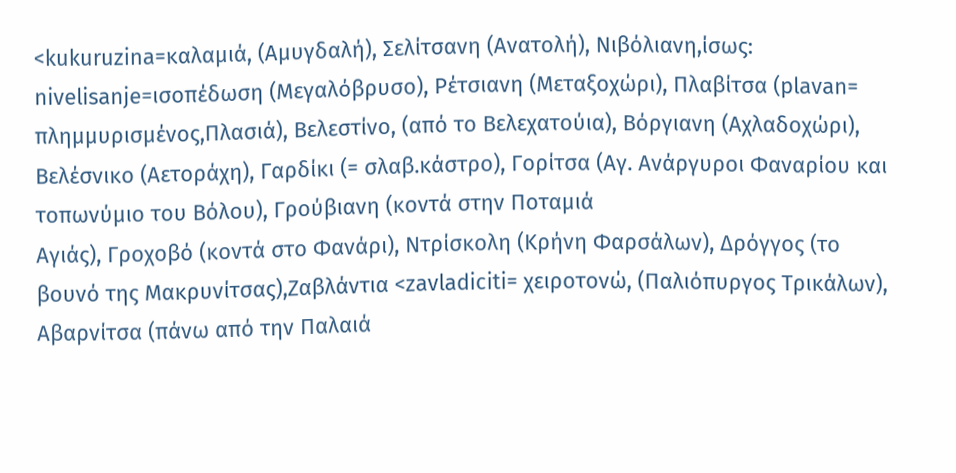<kukuruzina=καλαμιά, (Αμυγδαλή), Σελίτσανη (Ανατολή), Νιβόλιανη,ίσως: nivelisanje=ισοπέδωση (Μεγαλόβρυσο), Ρέτσιανη (Μεταξοχώρι), Πλαβίτσα (plavan= πλημμυρισμένος,Πλασιά), Βελεστίνο, (από το Βελεχατούια), Βόργιανη (Αχλαδοχώρι), Βελέσνικο (Αετοράχη), Γαρδίκι (= σλαβ.κάστρο), Γορίτσα (Αγ. Ανάργυροι Φαναρίου και τοπωνύμιο του Βόλου), Γρούβιανη (κοντά στην Ποταμιά
Αγιάς), Γροχοβό (κοντά στο Φανάρι), Ντρίσκολη (Κρήνη Φαρσάλων), Δρόγγος (το βουνό της Μακρυνίτσας),Ζαβλάντια <zavladiciti= χειροτονώ, (Παλιόπυργος Τρικάλων), Αβαρνίτσα (πάνω από την Παλαιά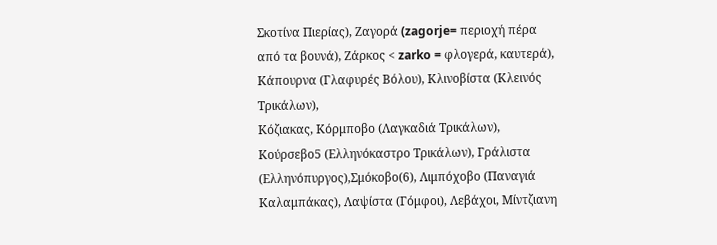Σκοτίνα Πιερίας), Ζαγορά (zagorje= περιοχή πέρα από τα βουνά), Ζάρκος < zarko = φλογερά, καυτερά), Κάπουρνα (Γλαφυρές Βόλου), Κλινοβίστα (Κλεινός Τρικάλων),
Κόζιακας, Κόρμποβο (Λαγκαδιά Τρικάλων), Κούρσεβο5 (Ελληνόκαστρο Τρικάλων), Γράλιστα (Ελληνόπυργος),Σμόκοβο(6), Λιμπόχοβο (Παναγιά Καλαμπάκας), Λαψίστα (Γόμφοι), Λεβάχοι, Μίντζιανη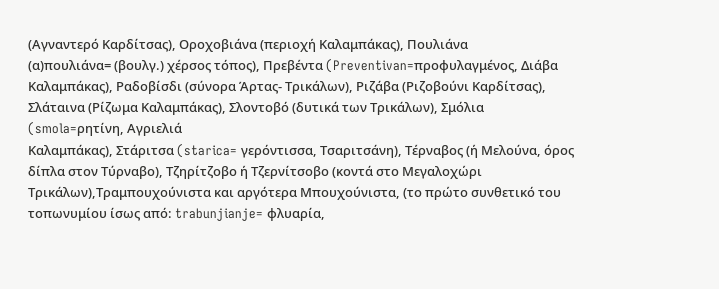(Αγναντερό Καρδίτσας), Οροχοβιάνα (περιοχή Καλαμπάκας), Πουλιάνα
(α)πουλιάνα= (βουλγ.) χέρσος τόπος), Πρεβέντα (Preventivan=προφυλαγμένος, Διάβα Καλαμπάκας), Ραδοβίσδι (σύνορα Άρτας- Τρικάλων), Ριζάβα (Ριζοβούνι Καρδίτσας), Σλάταινα (Ρίζωμα Καλαμπάκας), Σλοντοβό (δυτικά των Τρικάλων), Σμόλια (smola=ρητίνη, Αγριελιά
Καλαμπάκας), Στάριτσα (starica= γερόντισσα, Τσαριτσάνη), Τέρναβος (ή Μελούνα, όρος δίπλα στον Τύρναβο), Τζηρίτζοβο ή Τζερνίτσοβο (κοντά στο Μεγαλοχώρι Τρικάλων),Τραμπουχούνιστα και αργότερα Μπουχούνιστα, (το πρώτο συνθετικό του τοπωνυμίου ίσως από: trabunjianje= φλυαρία,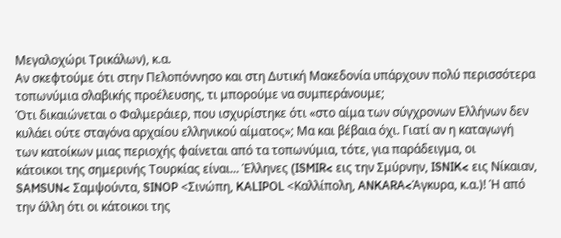Μεγαλοχώρι Τρικάλων), κ.α.
Αν σκεφτούμε ότι στην Πελοπόννησο και στη Δυτική Μακεδονία υπάρχουν πολύ περισσότερα τοπωνύμια σλαβικής προέλευσης, τι μπορούμε να συμπεράνουμε;
Ότι δικαιώνεται ο Φαλμεράιερ, που ισχυρίστηκε ότι «στο αίμα των σύγχρονων Ελλήνων δεν κυλάει ούτε σταγόνα αρχαίου ελληνικού αίματος»; Μα και βέβαια όχι. Γιατί αν η καταγωγή των κατοίκων μιας περιοχής φαίνεται από τα τοπωνύμια, τότε, για παράδειγμα, οι
κάτοικοι της σημερινής Τουρκίας είναι... Έλληνες (ISMIR< εις την Σμύρνην, ISNIK< εις Νίκαιαν, SAMSUN< Σαμψούντα, SINOP <Σινώπη, KALIPOL <Καλλίπολη, ANKARA<Άγκυρα, κ.α.)! Ή από την άλλη ότι οι κάτοικοι της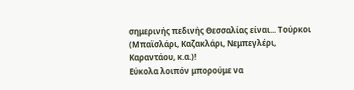σημερινής πεδινής Θεσσαλίας είναι... Τούρκοι (Μπαϊσλάρι, Καζακλάρι, Νεμπεγλέρι, Καραντάου, κ.α.)!
Εύκολα λοιπόν μπορούμε να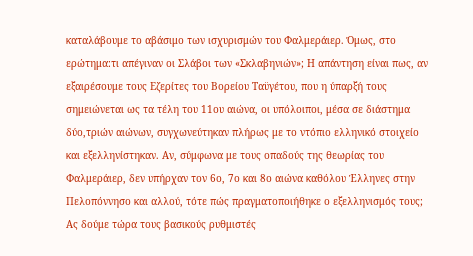καταλάβουμε το αβάσιμο των ισχυρισμών του Φαλμεράιερ. Όμως, στο ερώτημα:τι απέγιναν οι Σλάβοι των «Σκλαβηνιών»; Η απάντηση είναι πως, αν εξαιρέσουμε τους Εζερίτες του Βορείου Ταϋγέτου, που η ύπαρξή τους σημειώνεται ως τα τέλη του 11ου αιώνα, οι υπόλοιποι, μέσα σε διάστημα δύο,τριών αιώνων, συγχωνεύτηκαν πλήρως με το ντόπιο ελληνικό στοιχείο και εξελληνίστηκαν. Αν, σύμφωνα με τους οπαδούς της θεωρίας του Φαλμεράιερ, δεν υπήρχαν τον 6ο, 7ο και 8ο αιώνα καθόλου Έλληνες στην Πελοπόννησο και αλλού, τότε πώς πραγματοποιήθηκε ο εξελληνισμός τους; Ας δούμε τώρα τους βασικούς ρυθμιστές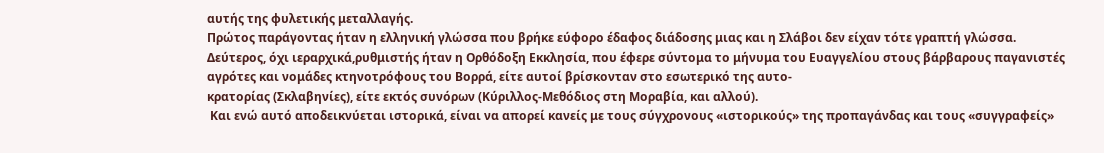αυτής της φυλετικής μεταλλαγής.
Πρώτος παράγοντας ήταν η ελληνική γλώσσα που βρήκε εύφορο έδαφος διάδοσης μιας και η Σλάβοι δεν είχαν τότε γραπτή γλώσσα. Δεύτερος, όχι ιεραρχικά,ρυθμιστής ήταν η Ορθόδοξη Εκκλησία, που έφερε σύντομα το μήνυμα του Ευαγγελίου στους βάρβαρους παγανιστές αγρότες και νομάδες κτηνοτρόφους του Βορρά, είτε αυτοί βρίσκονταν στο εσωτερικό της αυτο-
κρατορίας (Σκλαβηνίες), είτε εκτός συνόρων (Κύριλλος-Μεθόδιος στη Μοραβία, και αλλού).
 Και ενώ αυτό αποδεικνύεται ιστορικά, είναι να απορεί κανείς με τους σύγχρονους «ιστορικούς» της προπαγάνδας και τους «συγγραφείς»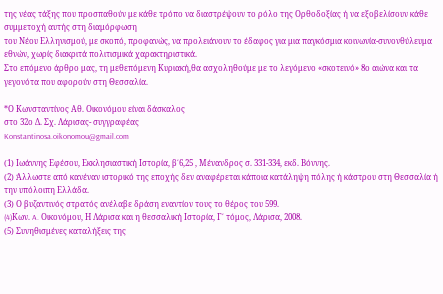της νέας τάξης που προσπαθούν με κάθε τρόπο να διαστρέψουν το ρόλο της Ορθοδοξίας ή να εξοβελίσουν κάθε συμμετοχή αυτής στη διαμόρφωση
του Νέου Ελληνισμού, με σκοπό, προφανώς, να προλειάνουν το έδαφος για μια παγκόσμια κοινωνία-συνονθύλευμα εθνών, χωρίς διακριτά πολιτισμικά χαρακτηριστικά.
Στο επόμενο άρθρο μας, τη μεθεπόμενη Κυριακή,θα ασχοληθούμε με το λεγόμενο «σκοτεινό» 8ο αιώνα και τα γεγονότα που αφορούν στη Θεσσαλία.

*Ο Κωνσταντίνος Αθ. Οικονόμου είναι δάσκαλος
στο 32ο Δ. Σχ. Λάρισας- συγγραφέας
Konstantinosa.oikonomou@gmail.com

(1) Ιωάννης Εφέσου, Εκκλησιαστική Ιστορία, β΄6,25 , Μένανδρος σ. 331-334, εκδ. Βόννης.
(2) Άλλωστε από κανέναν ιστορικό της εποχής δεν αναφέρεται κάποια κατάληψη πόλης ή κάστρου στη Θεσσαλία ή την υπόλοιπη Ελλάδα.
(3) Ο βυζαντινός στρατός ανέλαβε δράση εναντίον τους το θέρος του 599.
(4)Kων. A. Οικονόμου, Η Λάρισα και η θεσσαλική Ιστορία, Γ΄ τόμος, Λάρισα, 2008.
(5) Συνηθισμένες καταλήξεις της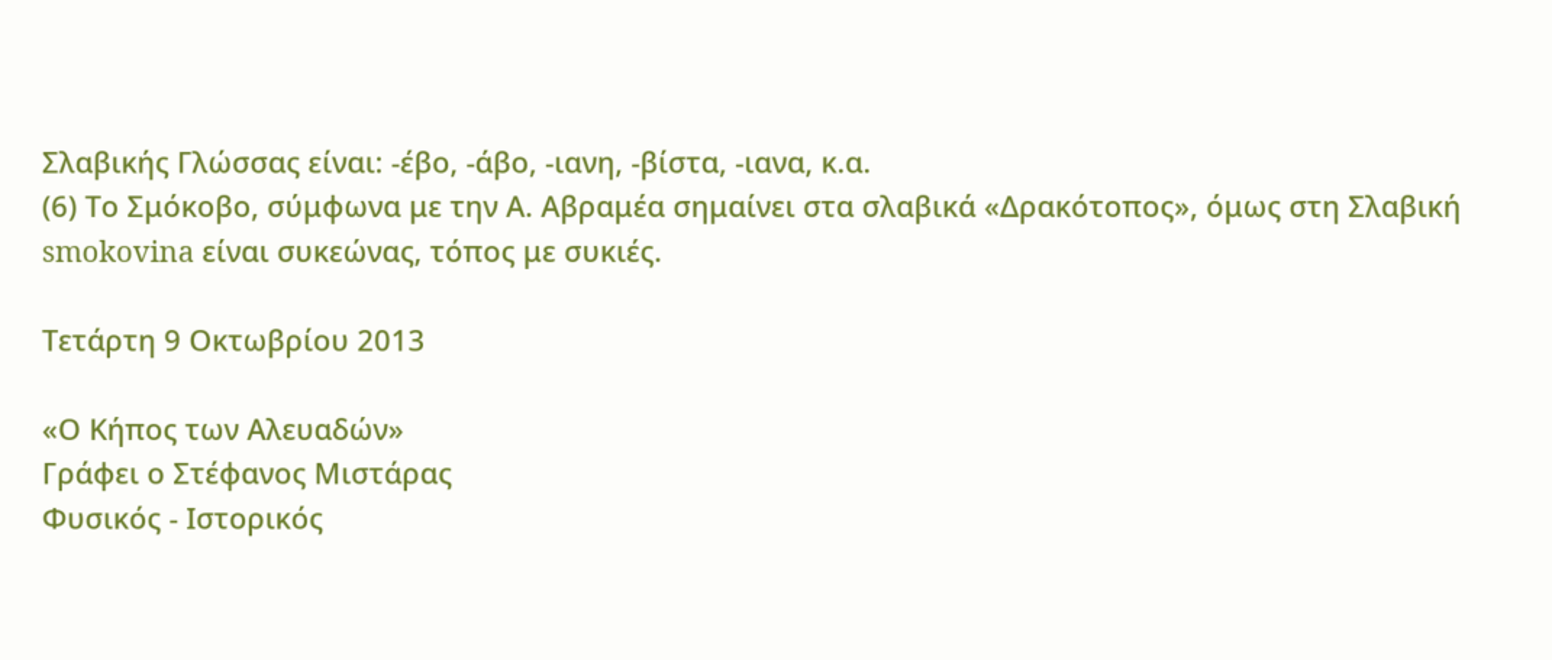Σλαβικής Γλώσσας είναι: -έβο, -άβο, -ιανη, -βίστα, -ιανα, κ.α.
(6) Το Σμόκοβο, σύμφωνα με την Α. Αβραμέα σημαίνει στα σλαβικά «Δρακότοπος», όμως στη Σλαβική smokovina είναι συκεώνας, τόπος με συκιές.

Τετάρτη 9 Οκτωβρίου 2013

«Ο Κήπος των Αλευαδών»
Γράφει ο Στέφανος Μιστάρας
Φυσικός - Ιστορικός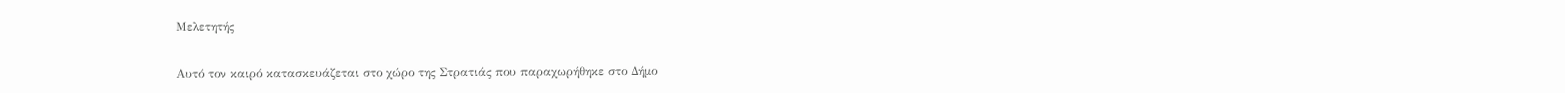Μελετητής

Αυτό τον καιρό κατασκευάζεται στο χώρο της Στρατιάς που παραχωρήθηκε στο Δήμο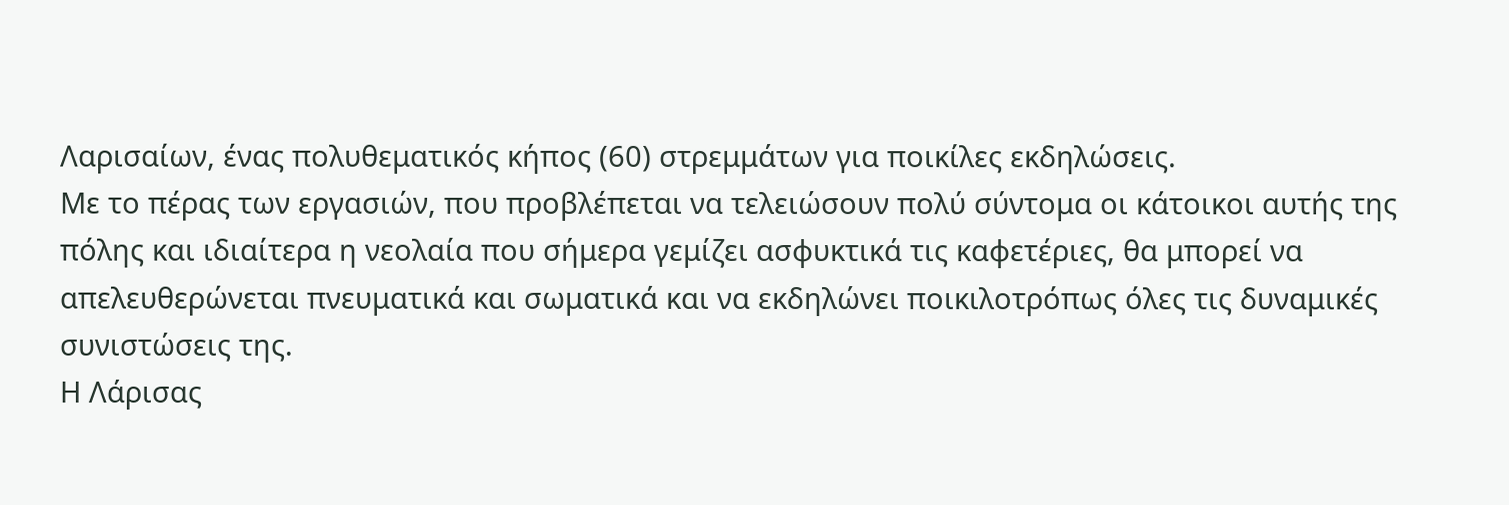Λαρισαίων, ένας πολυθεματικός κήπος (60) στρεμμάτων για ποικίλες εκδηλώσεις.
Με το πέρας των εργασιών, που προβλέπεται να τελειώσουν πολύ σύντομα οι κάτοικοι αυτής της πόλης και ιδιαίτερα η νεολαία που σήμερα γεμίζει ασφυκτικά τις καφετέριες, θα μπορεί να απελευθερώνεται πνευματικά και σωματικά και να εκδηλώνει ποικιλοτρόπως όλες τις δυναμικές συνιστώσεις της.
Η Λάρισας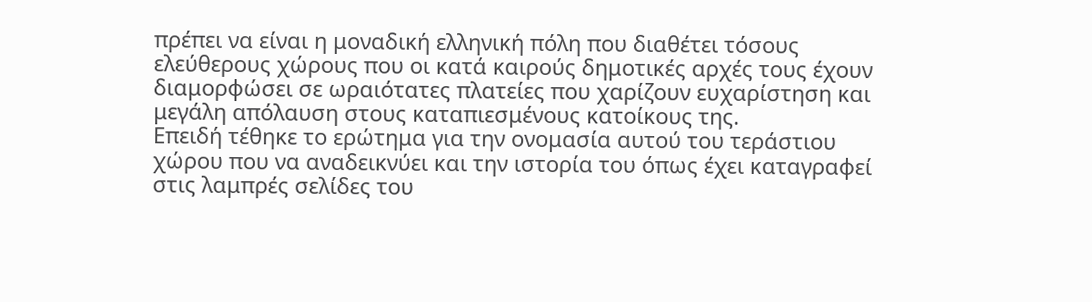πρέπει να είναι η μοναδική ελληνική πόλη που διαθέτει τόσους ελεύθερους χώρους που οι κατά καιρούς δημοτικές αρχές τους έχουν διαμορφώσει σε ωραιότατες πλατείες που χαρίζουν ευχαρίστηση και μεγάλη απόλαυση στους καταπιεσμένους κατοίκους της.
Επειδή τέθηκε το ερώτημα για την ονομασία αυτού του τεράστιου χώρου που να αναδεικνύει και την ιστορία του όπως έχει καταγραφεί στις λαμπρές σελίδες του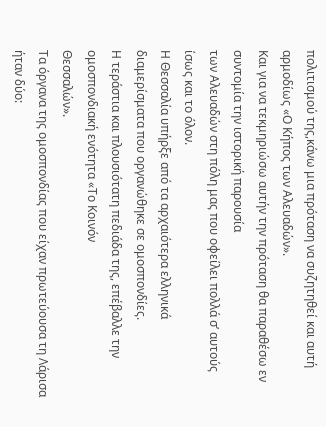πολιτισμού της,κάνω μια πρόταση να συζητηθεί και αυτή αρμοδίως «Ο Κήπος των Αλευαδών».
Και για να τεκμηριώσω αυτήν την πρόταση θα παραθέσω εν συντομία την ιστορική παρουσία
των Αλευαδών στη πόλη μας που οφείλει πολλά σ’ αυτούς ίσως και το όλον.
Η Θεσσαλία υπήρξε από τα αρχαιότερα ελληνικά διαμερίσματα που οργανώθηκε σε ομοσπονδίες.
Η τεράστια και πλουσιότατη πεδιάδα της, επέβαλλε την ομοσπονδιακή ενότητα «Το Κοινόν
Θεσσαλών».
Τα όργανα της ομοσπονδίας που είχαν πρωτεύουσα τη Λάρισα ήταν δύο: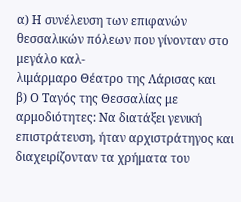α) Η συνέλευση των επιφανών θεσσαλικών πόλεων που γίνονταν στο μεγάλο καλ-
λιμάρμαρο Θέατρο της Λάρισας και
β) Ο Ταγός της Θεσσαλίας με αρμοδιότητες: Να διατάξει γενική επιστράτευση, ήταν αρχιστράτηγος και διαχειρίζονταν τα χρήματα του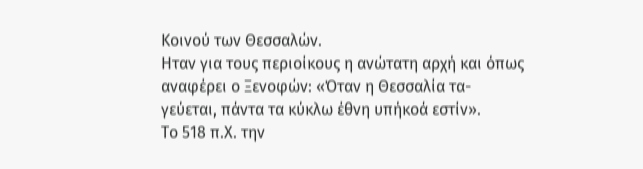Κοινού των Θεσσαλών.
Ηταν για τους περιοίκους η ανώτατη αρχή και όπως αναφέρει ο Ξενοφών: «Όταν η Θεσσαλία τα-
γεύεται, πάντα τα κύκλω έθνη υπήκοά εστίν».
Το 518 π.Χ. την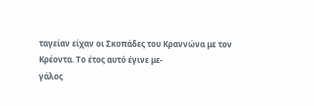ταγείαν είχαν οι Σκοπάδες του Κραννώνα με τον Κρέοντα. Το έτος αυτό έγινε με-
γάλος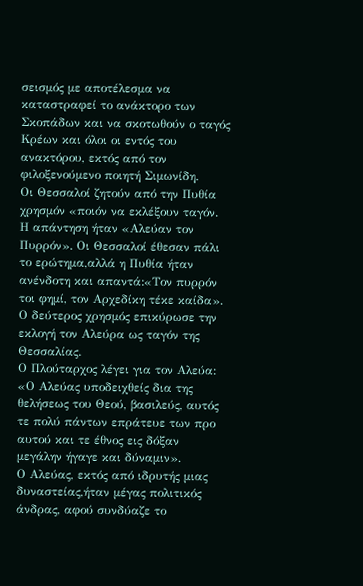σεισμός με αποτέλεσμα να καταστραφεί το ανάκτορο των Σκοπάδων και να σκοτωθούν ο ταγός Κρέων και όλοι οι εντός του ανακτόρου, εκτός από τον φιλοξενούμενο ποιητή Σιμωνίδη.
Οι Θεσσαλοί ζητούν από την Πυθία χρησμόν «ποιόν να εκλέξουν ταγόν. Η απάντηση ήταν «Αλεύαν τον Πυρρόν». Οι Θεσσαλοί έθεσαν πάλι το ερώτημα,αλλά η Πυθία ήταν ανένδοτη και απαντά:«Τον πυρρόν τοι φημί, τον Αρχεδίκη τέκε καίδα».
Ο δεύτερος χρησμός επικύρωσε την εκλογή τον Αλεύρα ως ταγόν της Θεσσαλίας.
Ο Πλούταρχος λέγει για τον Αλεύα:
«Ο Αλεύας υποδειχθείς δια της θελήσεως του Θεού, βασιλεύς, αυτός τε πολύ πάντων επράτευε των προ αυτού και τε έθνος εις δόξαν μεγάλην ήγαγε και δύναμιν».
Ο Αλεύας, εκτός από ιδρυτής μιας δυναστείας,ήταν μέγας πολιτικός άνδρας, αφού συνδύαζε το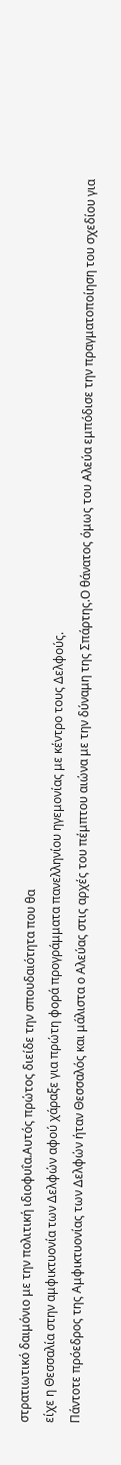στρατιωτικό δαιμόνιο με την πολιτική ιδιοφυΐα.Αυτός πρώτος διείδε την σπουδαιότητα που θα
είχε η Θεσσαλία στην αμφικτυονία των Δελφών αφού χάραξε για πρώτη φορά προγράμματα πανελληνίου ηγεμονίας με κέντρο τους Δελφούς.
Πάντοτε πρόεδρος της Αμφικτυονίας των Δελφών ήταν Θεσσαλός και μάλιστα ο Αλεύας στις αρχές του πέμπτου αιώνα με την δύναμη της Σπάρτης.Ο θάνατος όμως του Αλεύα εμπόδισε την πραγματοποίηση του σχεδίου για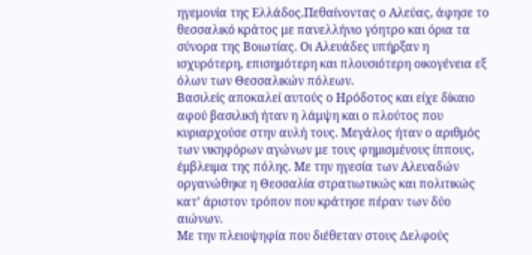ηγεμονία της Ελλάδος.Πεθαίνοντας ο Αλεύας, άφησε το θεσσαλικό κράτος με πανελλήνιο γόητρο και όρια τα σύνορα της Βοιωτίας. Οι Αλευάδες υπήρξαν η ισχυρότερη, επισημότερη και πλουσιότερη οικογένεια εξ όλων των Θεσσαλικών πόλεων.
Βασιλείς αποκαλεί αυτούς ο Ηρόδοτος και είχε δίκαιο αφού βασιλική ήταν η λάμψη και ο πλούτος που κυριαρχούσε στην αυλή τους. Μεγάλος ήταν ο αριθμός των νικηφόρων αγώνων με τους φημισμένους ίππους, έμβλειμα της πόλης. Με την ηγεσία των Αλευαδών οργανώθηκε η Θεσσαλία στρατιωτικώς και πολιτικώς κατ’ άριστον τρόπον που κράτησε πέραν των δύο
αιώνων.
Με την πλειοψηφία που διέθεταν στους Δελφούς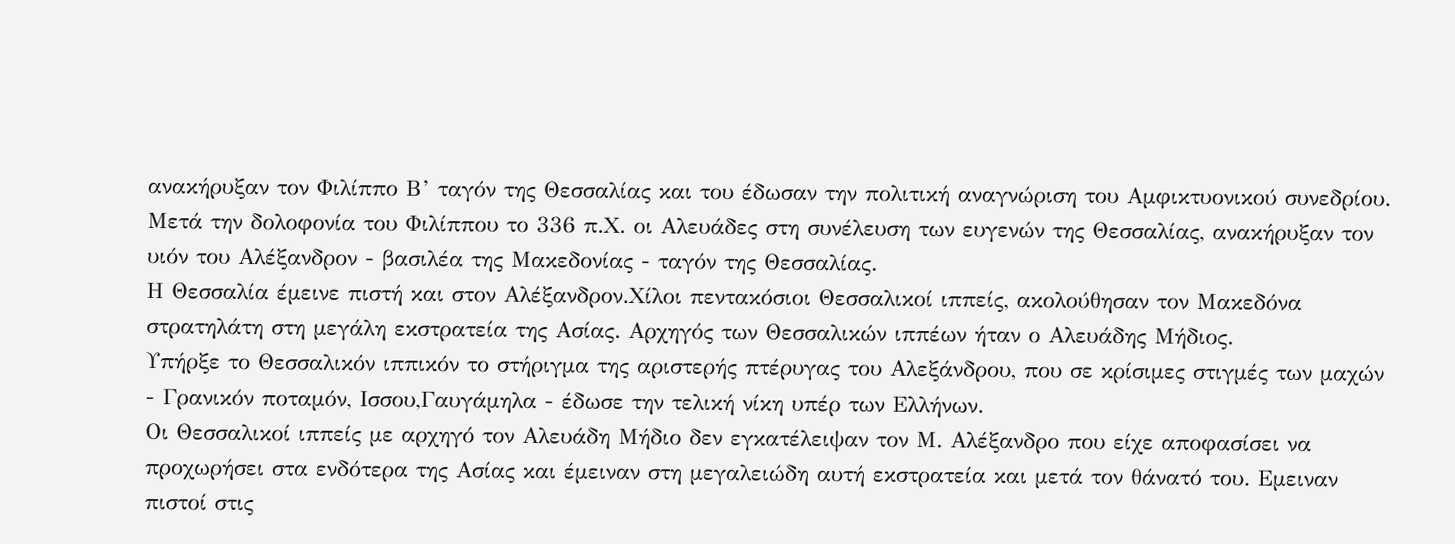ανακήρυξαν τον Φιλίππο Β’ ταγόν της Θεσσαλίας και του έδωσαν την πολιτική αναγνώριση του Αμφικτυονικού συνεδρίου. Μετά την δολοφονία του Φιλίππου το 336 π.Χ. οι Αλευάδες στη συνέλευση των ευγενών της Θεσσαλίας, ανακήρυξαν τον υιόν του Αλέξανδρον - βασιλέα της Μακεδονίας - ταγόν της Θεσσαλίας.
Η Θεσσαλία έμεινε πιστή και στον Αλέξανδρον.Χίλοι πεντακόσιοι Θεσσαλικοί ιππείς, ακολούθησαν τον Μακεδόνα στρατηλάτη στη μεγάλη εκστρατεία της Ασίας. Αρχηγός των Θεσσαλικών ιππέων ήταν ο Αλευάδης Μήδιος.
Υπήρξε το Θεσσαλικόν ιππικόν το στήριγμα της αριστερής πτέρυγας του Αλεξάνδρου, που σε κρίσιμες στιγμές των μαχών - Γρανικόν ποταμόν, Ισσου,Γαυγάμηλα - έδωσε την τελική νίκη υπέρ των Ελλήνων.
Οι Θεσσαλικοί ιππείς με αρχηγό τον Αλευάδη Μήδιο δεν εγκατέλειψαν τον Μ. Αλέξανδρο που είχε αποφασίσει να προχωρήσει στα ενδότερα της Ασίας και έμειναν στη μεγαλειώδη αυτή εκστρατεία και μετά τον θάνατό του. Εμειναν πιστοί στις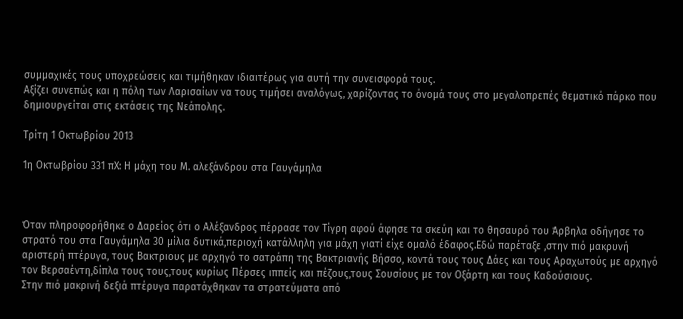συμμαχικές τους υποχρεώσεις και τιμήθηκαν ιδιαιτέρως για αυτή την συνεισφορά τους.
Αξίζει συνεπώς και η πόλη των Λαρισαίων να τους τιμήσει αναλόγως, χαρίζοντας το όνομά τους στο μεγαλοπρεπές θεματικό πάρκο που δημιουργείται στις εκτάσεις της Νεάπολης.

Τρίτη 1 Οκτωβρίου 2013

1η Οκτωβρίου 331 πΧ: Η μάχη του Μ. αλεξάνδρου στα Γαυγάμηλα



Όταν πληροφορήθηκε ο Δαρείος ότι ο Αλέξανδρος πέρρασε τον Τίγρη αφού άφησε τα σκεύη και το θησαυρό του Άρβηλα οδήγησε το στρατό του στα Γαυγάμηλα 30 μίλια δυτικά,περιοχή κατάλληλη για μάχη γιατί είχε ομαλό έδαφος.Εδώ παρέταξε ,στην πιό μακρυνή αριστερή πτέρυγα, τους Βακτριους με αρχηγό το σατράπη της Βακτριανής Βήσσο, κοντά τους τους Δάες και τους Αραχωτούς με αρχηγό τον Βερσαέντη,δίπλα τους τους,τους κυρίως Πέρσες ιππείς και πέζους,τους Σουσίους με τον Οξάρτη και τους Καδούσιους.
Στην πιό μακρινή δεξιά πτέρυγα παρατάχθηκαν τα στρατεύματα από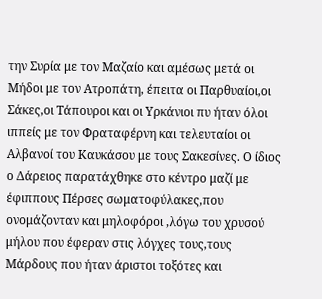την Συρία με τον Μαζαίο και αμέσως μετά οι Μήδοι με τον Ατροπάτη, έπειτα οι Παρθυαίοι,οι Σάκες,οι Τάπουροι και οι Υρκάνιοι πυ ήταν όλοι ιππείς με τον Φραταφέρνη και τελευταίοι οι Αλβανοί του Καυκάσου με τους Σακεσίνες. Ο ίδιος ο Δάρειος παρατάχθηκε στο κέντρο μαζί με έφιππους Πέρσες σωματοφύλακες,που ονομάζονταν και μηλοφόροι ,λόγω του χρυσού μήλου που έφεραν στις λόγχες τους,τους Μάρδους που ήταν άριστοι τοξότες και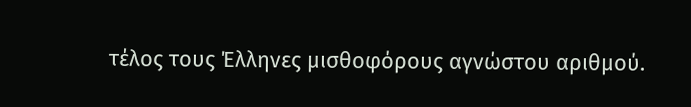τέλος τους Έλληνες μισθοφόρους αγνώστου αριθμού.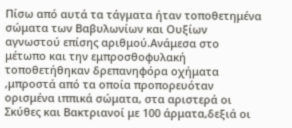Πίσω από αυτά τα τάγματα ήταν τοποθετημένα σώματα των Βαβυλωνίων και Ουξίων αγνωστού επίσης αριθμού.Ανάμεσα στο μέτωπο και την εμπροσθοφυλακή τοποθετήθηκαν δρεπανηφόρα οχήματα ,μπροστά από τα οποία προπορευόταν ορισμένα ιππικά σώματα, στα αριστερά οι Σκύθες και Βακτριανοί με 100 άρματα,δεξιά οι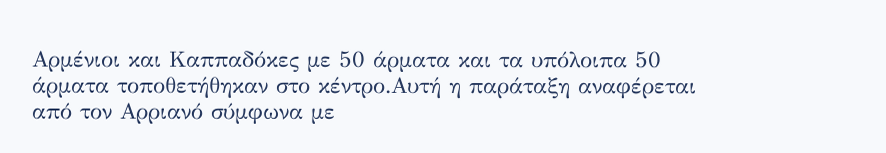Αρμένιοι και Καππαδόκες με 50 άρματα και τα υπόλοιπα 50 άρματα τοποθετήθηκαν στο κέντρο.Αυτή η παράταξη αναφέρεται από τον Αρριανό σύμφωνα με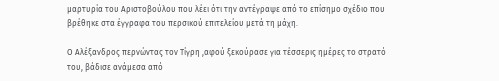μαρτυρία του Αριστοβούλου που λέει ότι την αντέγραψε από το επίσημο σχέδιο που βρέθηκε στα έγγραφα του περσικού επιτελείου μετά τη μάχη.

Ο Αλέξανδρος περνώντας τον Τίγρη ,αφού ξεκούρασε για τέσσερις ημέρες το στρατό του, βάδισε ανάμεσα από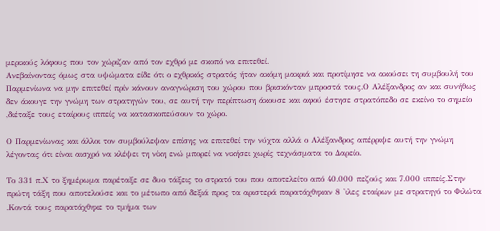μερικούς λόφους που τον χώριζαν από τον εχθρό με σκοπό να επιτεθεί.
Ανεβαίνοντας όμως στα υψώματα είδε ότι ο εχθρικός στρατός ήταν ακόμη μακριά και προτίμησε να ακούσει τη συμβουλή του Παρμενίωνα να μην επιτεθεί πρίν κάνουν αναγνώριση του χώρου που βρισκόνταν μπροστά τους.Ο Αλέξανδρος αν και συνήθως δεν άκουγε την γνώμη των στρατηγών του, σε αυτή την περίπτωση άκουσε και αφού έστησε στρατόπεδο σε εκείνο το σημείο ,διέταξε τους εταίρους ιππείς να κατασκοπεύσουν το χώρο.

Ο Παρμενίωνας και άλλοι τον συμβούλεψαν επίσης να επιτεθεί την νύχτα αλλά ο Αλέξανδρος απέρριψε αυτή την γνώμη λέγοντας ότι είναι αισχρό να κλέψει τη νίκη ενώ μπορεί να νικήσει χωρίς τεχνάσματα το Δαρείο.

Το 331 π.Χ το ξημέρωμα παρέταξε σε δυο τάξεις το στρατό του που αποτελείτο από 40.000 πεζούς και 7.000 ιππείς.Στην πρώτη τάξη που αποτελούσε και το μέτωπο από δεξιά προς τα αριστερά παρατάχθηκαν 8 'ιλες εταίρων με στρατηγό το Φιλώτα .Κοντά τους παρατάχθηκε το τμήμα των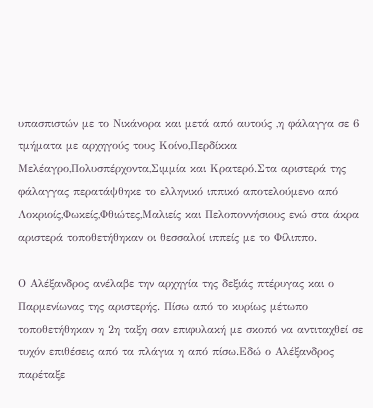υπασπιστών με το Νικάνορα και μετά από αυτούς ,η φάλαγγα σε 6 τμήματα με αρχηγούς τους Κοίνο,Περδίκκα Μελέαγρο,Πολυσπέρχοντα,Σιμμία και Κρατερό.Στα αριστερά της φάλαγγας περατάψθηκε το ελληνικό ιππικό αποτελούμενο από Λοκριοίς,Φωκείς,Φθιώτες,Μαλιείς και Πελοποννήσιους ενώ στα άκρα αριστερά τοποθετήθηκαν οι θεσσαλοί ιππείς με το Φίλιππο.

Ο Αλέξανδρος ανέλαβε την αρχηγία της δεξιάς πτέρυγας και ο Παρμενίωνας της αριστερής. Πίσω από το κυρίως μέτωπο τοποθετήθηκαν η 2η ταξη σαν επιφυλακή με σκοπό να αντιταχθεί σε τυχόν επιθέσεις από τα πλάγια η από πίσω.Εδώ ο Αλέξανδρος παρέταξε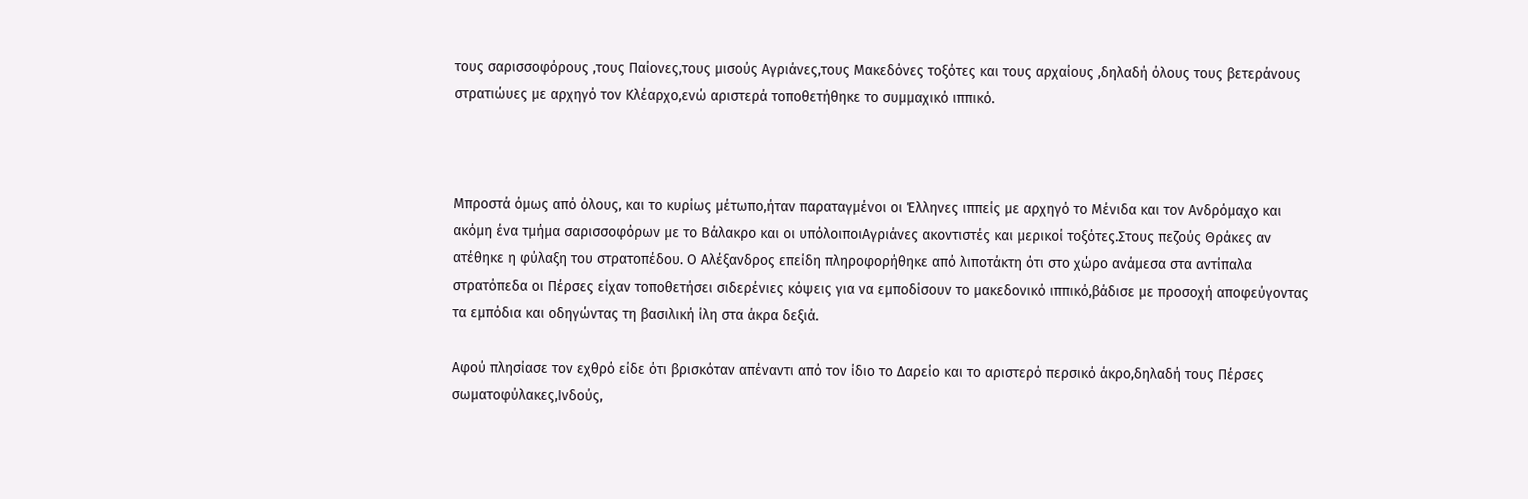τους σαρισσοφόρους ,τους Παίονες,τους μισούς Αγριάνες,τους Μακεδόνες τοξότες και τους αρχαίους ,δηλαδή όλους τους βετεράνους στρατιώυες με αρχηγό τον Κλέαρχο,ενώ αριστερά τοποθετήθηκε το συμμαχικό ιππικό.



Μπροστά όμως από όλους, και το κυρίως μέτωπο,ήταν παραταγμένοι οι Έλληνες ιππείς με αρχηγό το Μένιδα και τον Ανδρόμαχο και ακόμη ένα τμήμα σαρισσοφόρων με το Βάλακρο και οι υπόλοιποιΑγριάνες ακοντιστές και μερικοί τοξότες.Στους πεζούς Θράκες αν ατέθηκε η φύλαξη του στρατοπέδου. Ο Αλέξανδρος επείδη πληροφορήθηκε από λιποτάκτη ότι στο χώρο ανάμεσα στα αντίπαλα στρατόπεδα οι Πέρσες είχαν τοποθετήσει σιδερένιες κόψεις για να εμποδίσουν το μακεδονικό ιππικό,βάδισε με προσοχή αποφεύγοντας τα εμπόδια και οδηγώντας τη βασιλική ίλη στα άκρα δεξιά.

Αφού πλησίασε τον εχθρό είδε ότι βρισκόταν απέναντι από τον ίδιο το Δαρείο και το αριστερό περσικό άκρο,δηλαδή τους Πέρσες σωματοφύλακες,Ινδούς,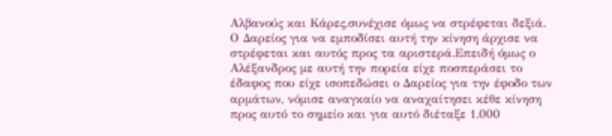Αλβανούς και Κάρες,συνέχισε όμως να στρέφεται δεξιά. Ο Δαρείος για να εμποδίσει αυτή την κίνηση άρχισε να στρέφεται και αυτός προς τα αριστερά.Επειδή όμως ο Αλέξανδρος με αυτή την πορεία είχε ποσπεράσει το έδαφος που είχε ισοπεδώσει ο Δαρείος για την έφοδο των αρμάτων, νόμισε αναγκαίο να αναχαίτησει κέθε κίνηση προς αυτό το σημείο και για αυτό διέταξε 1.000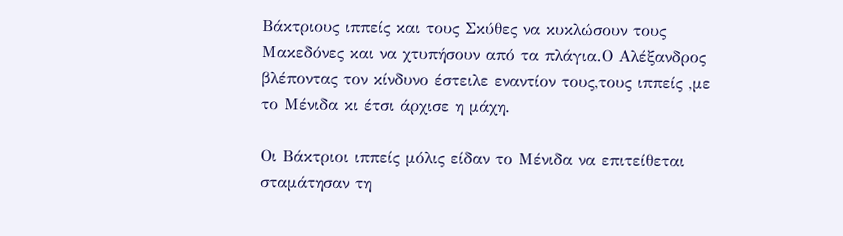Βάκτριους ιππείς και τους Σκύθες να κυκλώσουν τους Μακεδόνες και να χτυπήσουν από τα πλάγια.Ο Αλέξανδρος βλέποντας τον κίνδυνο έστειλε εναντίον τους,τους ιππείς ,με το Μένιδα κι έτσι άρχισε η μάχη.

Οι Βάκτριοι ιππείς μόλις είδαν το Μένιδα να επιτείθεται σταμάτησαν τη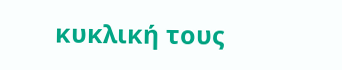κυκλική τους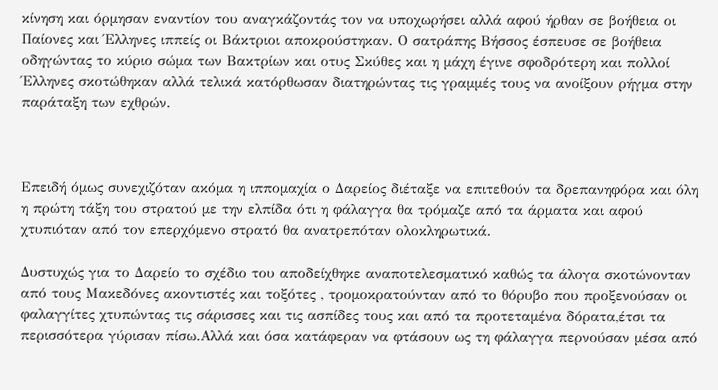κίνηση και όρμησαν εναντίον του αναγκάζοντάς τον να υποχωρήσει αλλά αφού ήρθαν σε βοήθεια οι Παίονες και Έλληνες ιππείς οι Βάκτριοι αποκρούστηκαν. Ο σατράπης Βήσσος έσπευσε σε βοήθεια οδηγώντας το κύριο σώμα των Βακτρίων και οτυς Σκύθες και η μάχη έγινε σφοδρότερη και πολλοί Έλληνες σκοτώθηκαν αλλά τελικά κατόρθωσαν διατηρώντας τις γραμμές τους να ανοίξουν ρήγμα στην παράταξη των εχθρών.



Επειδή όμως συνεχιζόταν ακόμα η ιππομαχία ο Δαρείος διέταξε να επιτεθούν τα δρεπανηφόρα και όλη η πρώτη τάξη του στρατού με την ελπίδα ότι η φάλαγγα θα τρόμαζε από τα άρματα και αφού χτυπιόταν από τον επερχόμενο στρατό θα ανατρεπόταν ολοκληρωτικά.

Δυστυχώς για το Δαρείο το σχέδιο του αποδείχθηκε αναποτελεσματικό καθώς τα άλογα σκοτώνονταν από τους Μακεδόνες ακοντιστές και τοξότες , τρομοκρατούνταν από το θόρυβο που προξενούσαν οι φαλαγγίτες χτυπώντας τις σάρισσες και τις ασπίδες τους και από τα προτεταμένα δόρατα,έτσι τα περισσότερα γύρισαν πίσω.Αλλά και όσα κατάφεραν να φτάσουν ως τη φάλαγγα περνούσαν μέσα από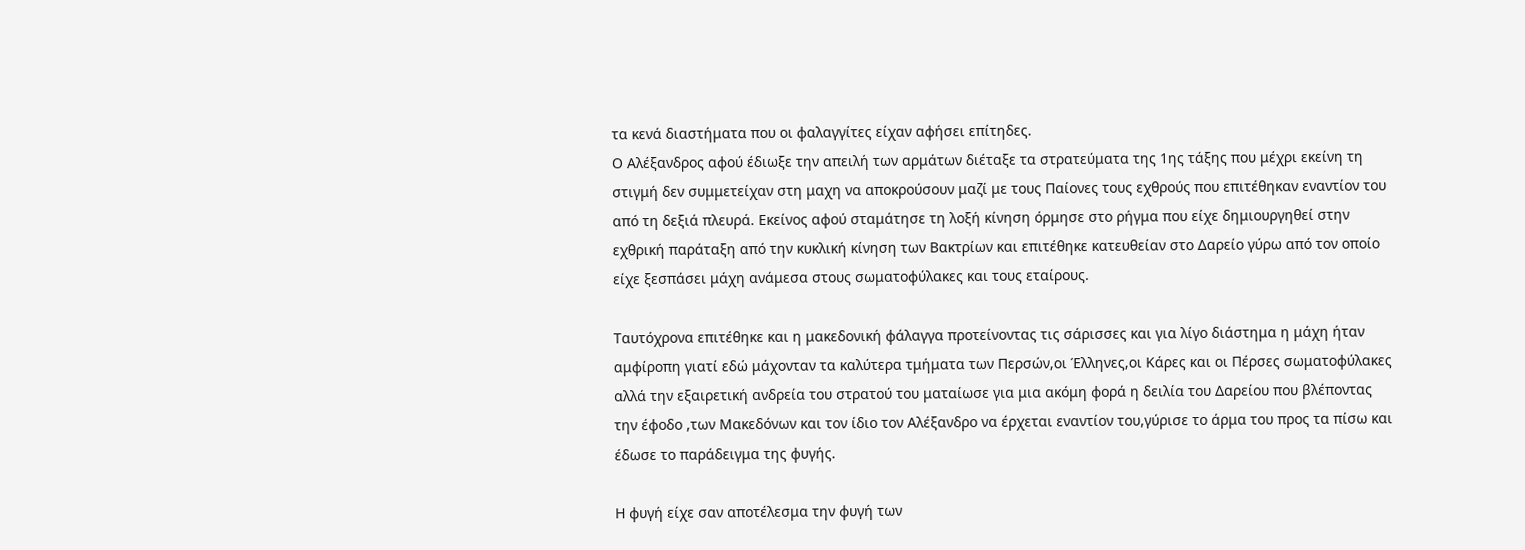τα κενά διαστήματα που οι φαλαγγίτες είχαν αφήσει επίτηδες.
Ο Αλέξανδρος αφού έδιωξε την απειλή των αρμάτων διέταξε τα στρατεύματα της 1ης τάξης που μέχρι εκείνη τη στιγμή δεν συμμετείχαν στη μαχη να αποκρούσουν μαζί με τους Παίονες τους εχθρούς που επιτέθηκαν εναντίον του από τη δεξιά πλευρά. Εκείνος αφού σταμάτησε τη λοξή κίνηση όρμησε στο ρήγμα που είχε δημιουργηθεί στην εχθρική παράταξη από την κυκλική κίνηση των Βακτρίων και επιτέθηκε κατευθείαν στο Δαρείο γύρω από τον οποίο είχε ξεσπάσει μάχη ανάμεσα στους σωματοφύλακες και τους εταίρους.

Ταυτόχρονα επιτέθηκε και η μακεδονική φάλαγγα προτείνοντας τις σάρισσες και για λίγο διάστημα η μάχη ήταν αμφίροπη γιατί εδώ μάχονταν τα καλύτερα τμήματα των Περσών,οι Έλληνες,οι Κάρες και οι Πέρσες σωματοφύλακες αλλά την εξαιρετική ανδρεία του στρατού του ματαίωσε για μια ακόμη φορά η δειλία του Δαρείου που βλέποντας την έφοδο ,των Μακεδόνων και τον ίδιο τον Αλέξανδρο να έρχεται εναντίον του,γύρισε το άρμα του προς τα πίσω και έδωσε το παράδειγμα της φυγής.

Η φυγή είχε σαν αποτέλεσμα την φυγή των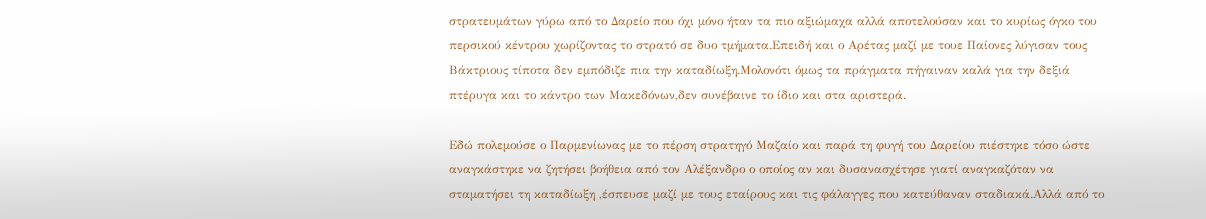στρατευμάτων γύρω από το Δαρείο που όχι μόνο ήταν τα πιο αξιώμαχα αλλά αποτελούσαν και το κυρίως όγκο του περσικού κέντρου χωρίζοντας το στρατό σε δυο τμήματα.Επειδή και ο Αρέτας μαζί με τουε Παίονες λύγισαν τους Βάκτριους τίποτα δεν εμπόδιζε πια την καταδίωξη.Μολονότι όμως τα πράγματα πήγαιναν καλά για την δεξιά πτέρυγα και το κάντρο των Μακεδόνων,δεν συνέβαινε το ίδιο και στα αριστερά.

Εδώ πολεμούσε ο Παρμενίωνας με το πέρση στρατηγό Μαζαίο και παρά τη φυγή του Δαρείου πιέστηκε τόσο ώστε αναγκάστηκε να ζητήσει βοήθεια από τον Αλέξανδρο ο οποίος αν και δυσανασχέτησε γιατί αναγκαζόταν να σταματήσει τη καταδίωξη ,έσπευσε μαζί με τους εταίρους και τις φάλαγγες που κατεύθαναν σταδιακά.Αλλά από το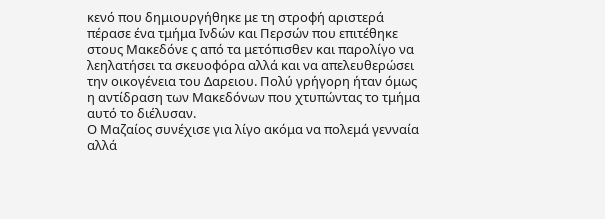κενό που δημιουργήθηκε με τη στροφή αριστερά πέρασε ένα τμήμα Ινδών και Περσών που επιτέθηκε στους Μακεδόνε ς από τα μετόπισθεν και παρολίγο να λεηλατήσει τα σκευοφόρα αλλά και να απελευθερώσει την οικογένεια του Δαρειου. Πολύ γρήγορη ήταν όμως η αντίδραση των Μακεδόνων που χτυπώντας το τμήμα αυτό το διέλυσαν.
Ο Μαζαίος συνέχισε για λίγο ακόμα να πολεμά γενναία αλλά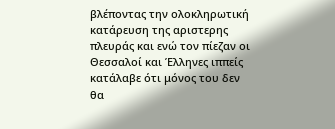βλέποντας την ολοκληρωτική κατάρευση της αριστερης πλευράς και ενώ τον πίεζαν οι Θεσσαλοί και Έλληνες ιππείς κατάλαβε ότι μόνος του δεν θα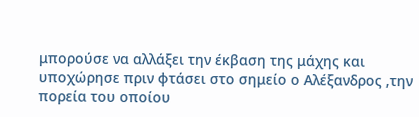μπορούσε να αλλάξει την έκβαση της μάχης και υποχώρησε πριν φτάσει στο σημείο ο Αλέξανδρος ,την πορεία του οποίου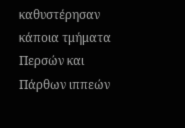καθυστέρησαν κάποια τμήματα Περσών και Πάρθων ιππεών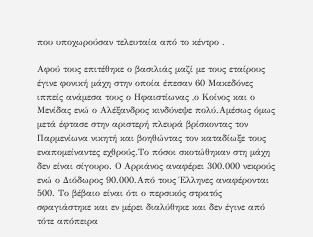που υποχωρούσαν τελευταία από το κέντρο .

Αφού τους επιτέθηκε ο βασιλιάς μαζί με τους εταίρους έγινε φονική μάχη στην οποία έπεσαν 60 Μακεδόνες ιππείς ανάμεσα τους ο Ηφαιστίωνας ,ο Κοίνος και ο Μενίδας ενώ ο Αλέξανδρος κινδύνεψε πολύ.Αμέσως όμως μετά έφτασε στην αριστερή πλευρά βρίσκοντας τον Παρμενίωνα νικητή και βοηθώντας τον καταδίωξε τους εναπομείναντες εχθρούς.Το πόσοι σκοτώθηκαν στη μάχη δεν είναι σίγουρο. Ο Αρριάνος αναφέρει 300.000 νεκρούς ενώ ο Διόδωρος 90.000.Από τους Έλληνες αναφέρονται 500. Το βέβαιο είναι ότι ο περσικός στρατός σφαγιάστηκε και εν μέρει διαλύθηκε και δεν έγινε από τότε απόπειρα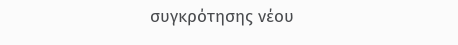συγκρότησης νέου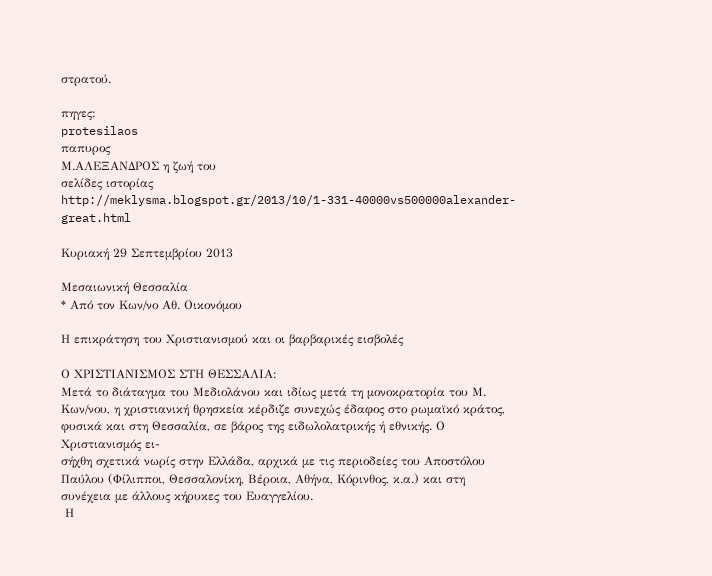στρατού.

πηγες:
protesilaos
παπυρος
Μ.ΑΛΕΞΑΝΔΡΟΣ η ζωή του
σελίδες ιστορίας
http://meklysma.blogspot.gr/2013/10/1-331-40000vs500000alexander-great.html

Κυριακή 29 Σεπτεμβρίου 2013

Μεσαιωνική Θεσσαλία
* Από τον Κων/νο Αθ. Οικονόμου

Η επικράτηση του Χριστιανισμού και οι βαρβαρικές εισβολές

Ο ΧΡΙΣΤΙΑΝΙΣΜΟΣ ΣΤΗ ΘΕΣΣΑΛΙΑ:
Μετά το διάταγμα του Μεδιολάνου και ιδίως μετά τη μονοκρατορία του Μ. Κων/νου, η χριστιανική θρησκεία κέρδιζε συνεχώς έδαφος στο ρωμαϊκό κράτος, φυσικά και στη Θεσσαλία, σε βάρος της ειδωλολατρικής ή εθνικής. Ο Χριστιανισμός ει-
σήχθη σχετικά νωρίς στην Ελλάδα, αρχικά με τις περιοδείες του Αποστόλου Παύλου (Φίλιπποι, Θεσσαλονίκη, Βέροια, Αθήνα, Κόρινθος, κ.α.) και στη συνέχεια με άλλους κήρυκες του Ευαγγελίου.
 Η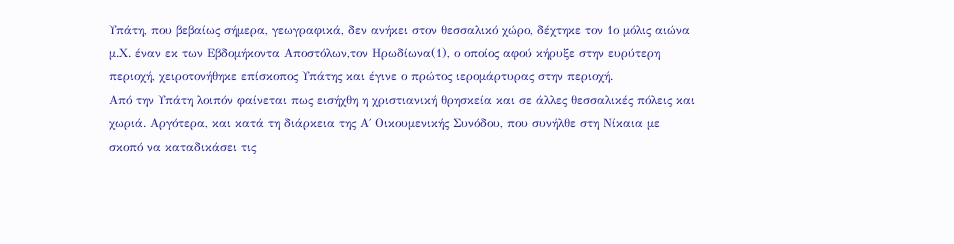Υπάτη, που βεβαίως σήμερα, γεωγραφικά, δεν ανήκει στον θεσσαλικό χώρο, δέχτηκε τον 1ο μόλις αιώνα μ.Χ. έναν εκ των Εβδομήκοντα Αποστόλων,τον Ηρωδίωνα(1), ο οποίος αφού κήρυξε στην ευρύτερη περιοχή, χειροτονήθηκε επίσκοπος Υπάτης και έγινε ο πρώτος ιερομάρτυρας στην περιοχή.
Από την Υπάτη λοιπόν φαίνεται πως εισήχθη η χριστιανική θρησκεία και σε άλλες θεσσαλικές πόλεις και χωριά. Αργότερα, και κατά τη διάρκεια της Α΄ Οικουμενικής Συνόδου, που συνήλθε στη Νίκαια με σκοπό να καταδικάσει τις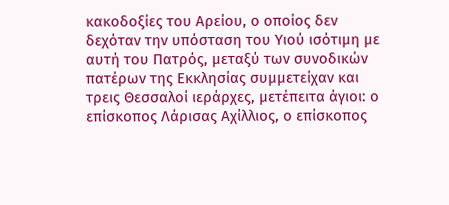κακοδοξίες του Αρείου, ο οποίος δεν δεχόταν την υπόσταση του Υιού ισότιμη με αυτή του Πατρός, μεταξύ των συνοδικών πατέρων της Εκκλησίας συμμετείχαν και τρεις Θεσσαλοί ιεράρχες, μετέπειτα άγιοι: ο επίσκοπος Λάρισας Αχίλλιος, ο επίσκοπος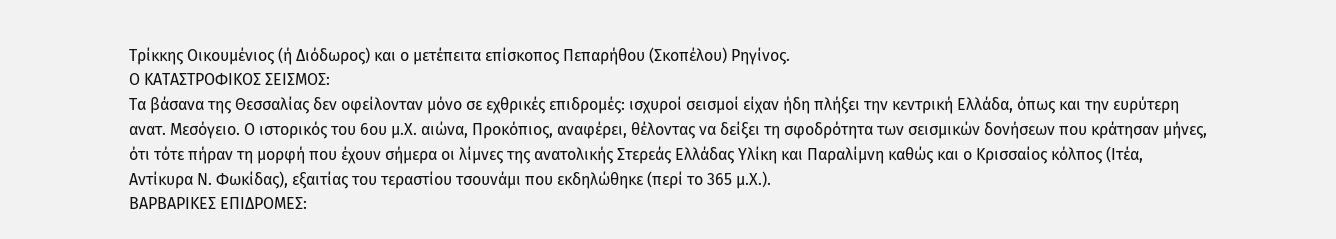Τρίκκης Οικουμένιος (ή Διόδωρος) και ο μετέπειτα επίσκοπος Πεπαρήθου (Σκοπέλου) Ρηγίνος.
Ο ΚΑΤΑΣΤΡΟΦΙΚΟΣ ΣΕΙΣΜΟΣ:
Τα βάσανα της Θεσσαλίας δεν οφείλονταν μόνο σε εχθρικές επιδρομές: ισχυροί σεισμοί είχαν ήδη πλήξει την κεντρική Ελλάδα, όπως και την ευρύτερη ανατ. Μεσόγειο. Ο ιστορικός του 6ου μ.Χ. αιώνα, Προκόπιος, αναφέρει, θέλοντας να δείξει τη σφοδρότητα των σεισμικών δονήσεων που κράτησαν μήνες, ότι τότε πήραν τη μορφή που έχουν σήμερα οι λίμνες της ανατολικής Στερεάς Ελλάδας Υλίκη και Παραλίμνη καθώς και ο Κρισσαίος κόλπος (Ιτέα, Αντίκυρα Ν. Φωκίδας), εξαιτίας του τεραστίου τσουνάμι που εκδηλώθηκε (περί το 365 μ.Χ.).
ΒΑΡΒΑΡΙΚΕΣ ΕΠΙΔΡΟΜΕΣ: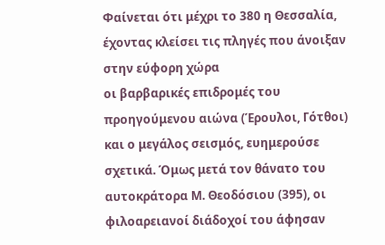Φαίνεται ότι μέχρι το 380 η Θεσσαλία, έχοντας κλείσει τις πληγές που άνοιξαν στην εύφορη χώρα
οι βαρβαρικές επιδρομές του προηγούμενου αιώνα (Έρουλοι, Γότθοι) και ο μεγάλος σεισμός, ευημερούσε σχετικά. Όμως μετά τον θάνατο του αυτοκράτορα Μ. Θεοδόσιου (395), οι φιλοαρειανοί διάδοχοί του άφησαν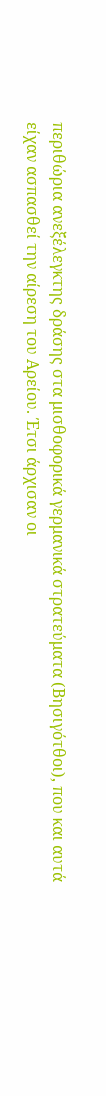περιθώρια ανεξέλεγκτης δράσης στα μισθοφορικά γερμανικά στρατεύματα (Βησιγότθοι), που και αυτά είχαν ασπασθεί την αίρεση του Αρείου. Έτσι άρχισαν οι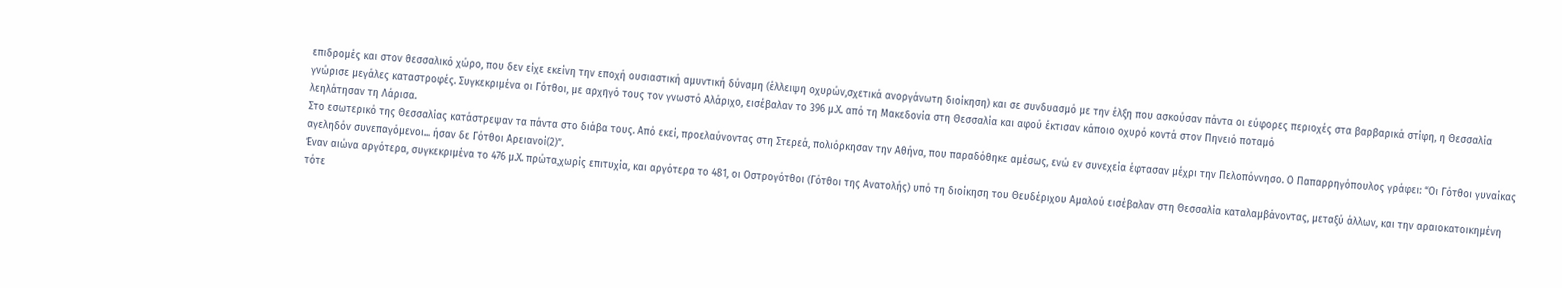επιδρομές και στον θεσσαλικό χώρο, που δεν είχε εκείνη την εποχή ουσιαστική αμυντική δύναμη (έλλειψη οχυρών,σχετικά ανοργάνωτη διοίκηση) και σε συνδυασμό με την έλξη που ασκούσαν πάντα οι εύφορες περιοχές στα βαρβαρικά στίφη, η Θεσσαλία γνώρισε μεγάλες καταστροφές. Συγκεκριμένα οι Γότθοι, με αρχηγό τους τον γνωστό Αλάριχο, εισέβαλαν το 396 μ.Χ. από τη Μακεδονία στη Θεσσαλία και αφού έκτισαν κάποιο οχυρό κοντά στον Πηνειό ποταμό
λεηλάτησαν τη Λάρισα.
Στο εσωτερικό της Θεσσαλίας κατάστρεψαν τα πάντα στο διάβα τους. Από εκεί, προελαύνοντας στη Στερεά, πολιόρκησαν την Αθήνα, που παραδόθηκε αμέσως, ενώ εν συνεχεία έφτασαν μέχρι την Πελοπόννησο. Ο Παπαρρηγόπουλος γράφει: “Οι Γότθοι γυναίκας αγεληδόν συνεπαγόμενοι... ήσαν δε Γότθοι Αρειανοί(2)”.
Έναν αιώνα αργότερα, συγκεκριμένα το 476 μ.Χ. πρώτα,χωρίς επιτυχία, και αργότερα το 481, οι Οστρογότθοι (Γότθοι της Ανατολής) υπό τη διοίκηση του Θευδέριχου Αμαλού εισέβαλαν στη Θεσσαλία καταλαμβάνοντας, μεταξύ άλλων, και την αραιοκατοικημένη τότε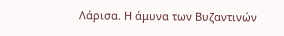Λάρισα. Η άμυνα των Βυζαντινών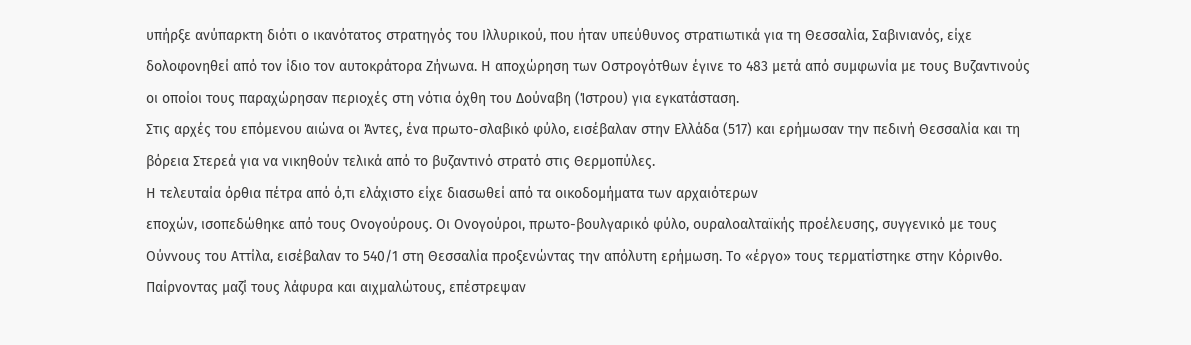υπήρξε ανύπαρκτη διότι ο ικανότατος στρατηγός του Ιλλυρικού, που ήταν υπεύθυνος στρατιωτικά για τη Θεσσαλία, Σαβινιανός, είχε δολοφονηθεί από τον ίδιο τον αυτοκράτορα Ζήνωνα. Η αποχώρηση των Οστρογότθων έγινε το 483 μετά από συμφωνία με τους Βυζαντινούς οι οποίοι τους παραχώρησαν περιοχές στη νότια όχθη του Δούναβη (Ίστρου) για εγκατάσταση.
Στις αρχές του επόμενου αιώνα οι Άντες, ένα πρωτο-σλαβικό φύλο, εισέβαλαν στην Ελλάδα (517) και ερήμωσαν την πεδινή Θεσσαλία και τη βόρεια Στερεά για να νικηθούν τελικά από το βυζαντινό στρατό στις Θερμοπύλες.
Η τελευταία όρθια πέτρα από ό,τι ελάχιστο είχε διασωθεί από τα οικοδομήματα των αρχαιότερων
εποχών, ισοπεδώθηκε από τους Ονογούρους. Οι Ονογούροι, πρωτο-βουλγαρικό φύλο, ουραλοαλταϊκής προέλευσης, συγγενικό με τους Ούννους του Αττίλα, εισέβαλαν το 540/1 στη Θεσσαλία προξενώντας την απόλυτη ερήμωση. Το «έργο» τους τερματίστηκε στην Κόρινθο. Παίρνοντας μαζί τους λάφυρα και αιχμαλώτους, επέστρεψαν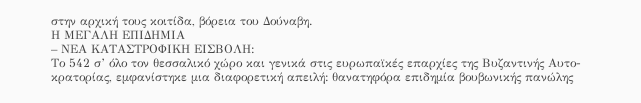στην αρχική τους κοιτίδα, βόρεια του Δούναβη.
Η ΜΕΓΑΛΗ ΕΠΙΔΗΜΙΑ
– ΝΕΑ ΚΑΤΑΣΤΡΟΦΙΚΗ ΕΙΣΒΟΛΗ:
Το 542 σ’ όλο τον θεσσαλικό χώρο και γενικά στις ευρωπαϊκές επαρχίες της Βυζαντινής Αυτο-
κρατορίας, εμφανίστηκε μια διαφορετική απειλή: θανατηφόρα επιδημία βουβωνικής πανώλης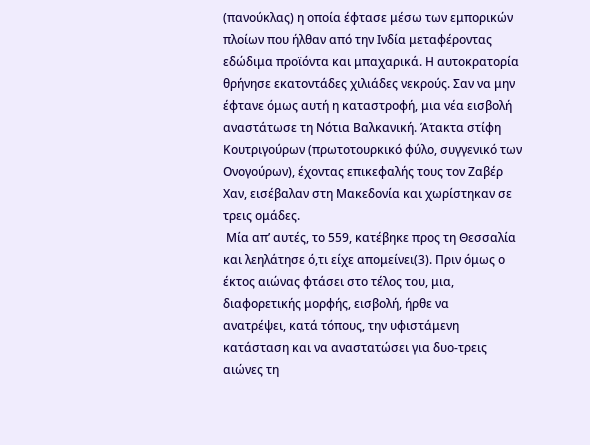(πανούκλας) η οποία έφτασε μέσω των εμπορικών πλοίων που ήλθαν από την Ινδία μεταφέροντας εδώδιμα προϊόντα και μπαχαρικά. Η αυτοκρατορία θρήνησε εκατοντάδες χιλιάδες νεκρούς. Σαν να μην έφτανε όμως αυτή η καταστροφή, μια νέα εισβολή αναστάτωσε τη Νότια Βαλκανική. Άτακτα στίφη Κουτριγούρων (πρωτοτουρκικό φύλο, συγγενικό των Ονογούρων), έχοντας επικεφαλής τους τον Ζαβέρ Χαν, εισέβαλαν στη Μακεδονία και χωρίστηκαν σε τρεις ομάδες.
 Μία απ’ αυτές, το 559, κατέβηκε προς τη Θεσσαλία και λεηλάτησε ό,τι είχε απομείνει(3). Πριν όμως ο έκτος αιώνας φτάσει στο τέλος του, μια, διαφορετικής μορφής, εισβολή, ήρθε να
ανατρέψει, κατά τόπους, την υφιστάμενη κατάσταση και να αναστατώσει για δυο-τρεις αιώνες τη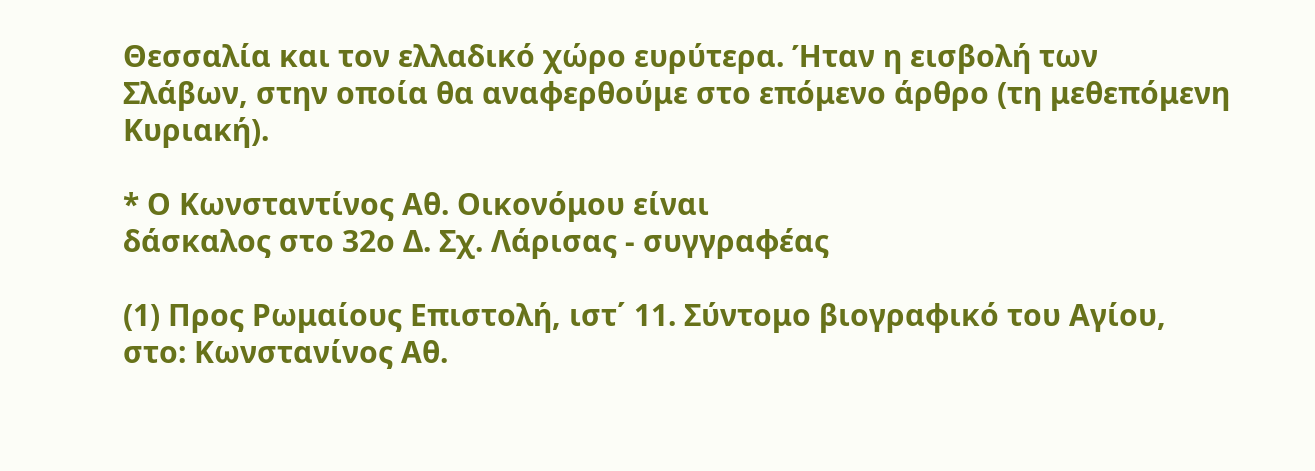Θεσσαλία και τον ελλαδικό χώρο ευρύτερα. Ήταν η εισβολή των Σλάβων, στην οποία θα αναφερθούμε στο επόμενο άρθρο (τη μεθεπόμενη Κυριακή).

* Ο Κωνσταντίνος Αθ. Οικονόμου είναι
δάσκαλος στο 32ο Δ. Σχ. Λάρισας - συγγραφέας

(1) Προς Ρωμαίους Επιστολή, ιστ΄ 11. Σύντομο βιογραφικό του Αγίου, στο: Κωνστανίνος Αθ.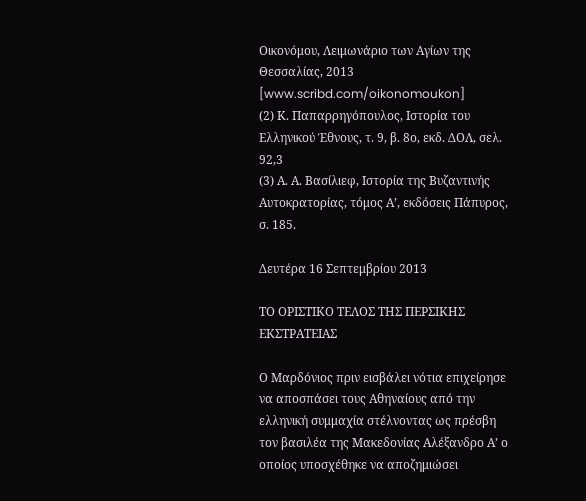Οικονόμου, Λειμωνάριο των Αγίων της Θεσσαλίας, 2013
[www.scribd.com/oikonomoukon]
(2) Κ. Παπαρρηγόπουλος, Ιστορία του Ελληνικού Έθνους, τ. 9, β. 8ο, εκδ. ΔΟΛ, σελ. 92,3
(3) Α. Α. Βασίλιεφ, Ιστορία της Βυζαντινής Αυτοκρατορίας, τόμος Α’, εκδόσεις Πάπυρος, σ. 185.

Δευτέρα 16 Σεπτεμβρίου 2013

ΤΟ ΟΡΙΣΤΙΚΟ ΤΕΛΟΣ ΤΗΣ ΠΕΡΣΙΚΗΣ ΕΚΣΤΡΑΤΕΙΑΣ

Ο Μαρδόνιος πριν εισβάλει νότια επιχείρησε να αποσπάσει τους Αθηναίους από την ελληνική συμμαχία στέλνοντας ως πρέσβη τον βασιλέα της Μακεδονίας Αλέξανδρο Α’ ο οποίος υποσχέθηκε να αποζημιώσει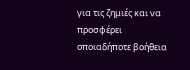για τις ζημιές και να προσφέρει οποιαδήποτε βοήθεια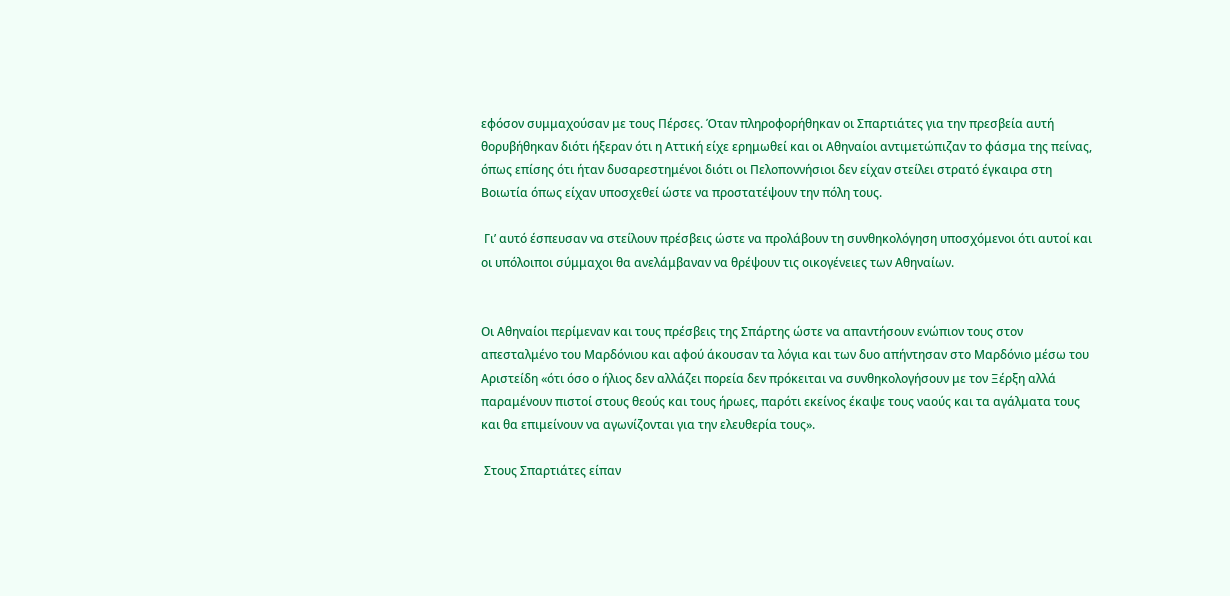εφόσον συμμαχούσαν με τους Πέρσες. Όταν πληροφορήθηκαν οι Σπαρτιάτες για την πρεσβεία αυτή θορυβήθηκαν διότι ήξεραν ότι η Αττική είχε ερημωθεί και οι Αθηναίοι αντιμετώπιζαν το φάσμα της πείνας, όπως επίσης ότι ήταν δυσαρεστημένοι διότι οι Πελοποννήσιοι δεν είχαν στείλει στρατό έγκαιρα στη Βοιωτία όπως είχαν υποσχεθεί ώστε να προστατέψουν την πόλη τους.

 Γι’ αυτό έσπευσαν να στείλουν πρέσβεις ώστε να προλάβουν τη συνθηκολόγηση υποσχόμενοι ότι αυτοί και οι υπόλοιποι σύμμαχοι θα ανελάμβαναν να θρέψουν τις οικογένειες των Αθηναίων.


Οι Αθηναίοι περίμεναν και τους πρέσβεις της Σπάρτης ώστε να απαντήσουν ενώπιον τους στον απεσταλμένο του Μαρδόνιου και αφού άκουσαν τα λόγια και των δυο απήντησαν στο Μαρδόνιο μέσω του Αριστείδη «ότι όσο ο ήλιος δεν αλλάζει πορεία δεν πρόκειται να συνθηκολογήσουν με τον Ξέρξη αλλά παραμένουν πιστοί στους θεούς και τους ήρωες, παρότι εκείνος έκαψε τους ναούς και τα αγάλματα τους και θα επιμείνουν να αγωνίζονται για την ελευθερία τους».

 Στους Σπαρτιάτες είπαν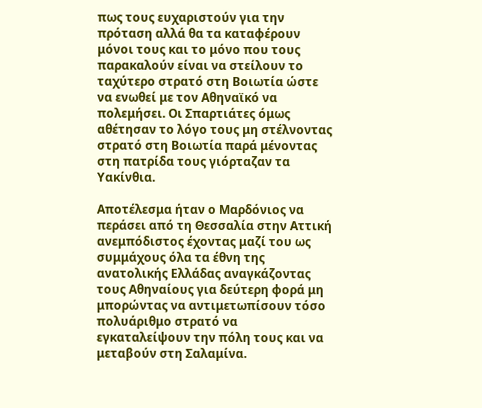πως τους ευχαριστούν για την πρόταση αλλά θα τα καταφέρουν μόνοι τους και το μόνο που τους παρακαλούν είναι να στείλουν το ταχύτερο στρατό στη Βοιωτία ώστε να ενωθεί με τον Αθηναϊκό να πολεμήσει. Οι Σπαρτιάτες όμως αθέτησαν το λόγο τους μη στέλνοντας στρατό στη Βοιωτία παρά μένοντας στη πατρίδα τους γιόρταζαν τα Υακίνθια.

Αποτέλεσμα ήταν ο Μαρδόνιος να περάσει από τη Θεσσαλία στην Αττική ανεμπόδιστος έχοντας μαζί του ως συμμάχους όλα τα έθνη της ανατολικής Ελλάδας αναγκάζοντας τους Αθηναίους για δεύτερη φορά μη μπορώντας να αντιμετωπίσουν τόσο πολυάριθμο στρατό να εγκαταλείψουν την πόλη τους και να μεταβούν στη Σαλαμίνα.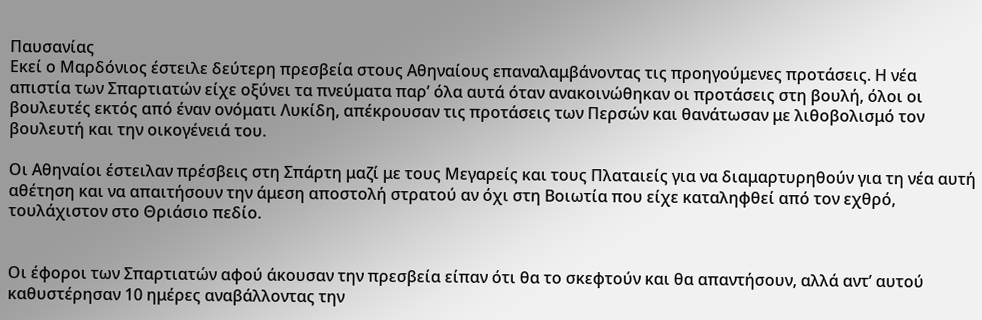Παυσανίας
Εκεί ο Μαρδόνιος έστειλε δεύτερη πρεσβεία στους Αθηναίους επαναλαμβάνοντας τις προηγούμενες προτάσεις. Η νέα απιστία των Σπαρτιατών είχε οξύνει τα πνεύματα παρ’ όλα αυτά όταν ανακοινώθηκαν οι προτάσεις στη βουλή, όλοι οι βουλευτές εκτός από έναν ονόματι Λυκίδη, απέκρουσαν τις προτάσεις των Περσών και θανάτωσαν με λιθοβολισμό τον βουλευτή και την οικογένειά του.

Οι Αθηναίοι έστειλαν πρέσβεις στη Σπάρτη μαζί με τους Μεγαρείς και τους Πλαταιείς για να διαμαρτυρηθούν για τη νέα αυτή αθέτηση και να απαιτήσουν την άμεση αποστολή στρατού αν όχι στη Βοιωτία που είχε καταληφθεί από τον εχθρό, τουλάχιστον στο Θριάσιο πεδίο.


Οι έφοροι των Σπαρτιατών αφού άκουσαν την πρεσβεία είπαν ότι θα το σκεφτούν και θα απαντήσουν, αλλά αντ’ αυτού καθυστέρησαν 10 ημέρες αναβάλλοντας την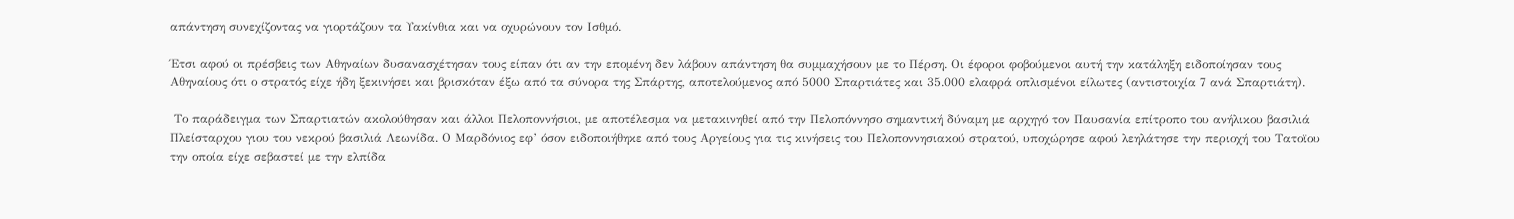απάντηση συνεχίζοντας να γιορτάζουν τα Υακίνθια και να οχυρώνουν τον Ισθμό.

Έτσι αφού οι πρέσβεις των Αθηναίων δυσανασχέτησαν τους είπαν ότι αν την επομένη δεν λάβουν απάντηση θα συμμαχήσουν με το Πέρση. Οι έφοροι φοβούμενοι αυτή την κατάληξη ειδοποίησαν τους Αθηναίους ότι ο στρατός είχε ήδη ξεκινήσει και βρισκόταν έξω από τα σύνορα της Σπάρτης, αποτελούμενος από 5000 Σπαρτιάτες και 35.000 ελαφρά οπλισμένοι είλωτες (αντιστοιχία 7 ανά Σπαρτιάτη).

 Το παράδειγμα των Σπαρτιατών ακολούθησαν και άλλοι Πελοποννήσιοι, με αποτέλεσμα να μετακινηθεί από την Πελοπόννησο σημαντική δύναμη με αρχηγό τον Παυσανία επίτροπο του ανήλικου βασιλιά Πλείσταρχου γιου του νεκρού βασιλιά Λεωνίδα. Ο Μαρδόνιος εφ’ όσον ειδοποιήθηκε από τους Αργείους για τις κινήσεις του Πελοποννησιακού στρατού, υποχώρησε αφού λεηλάτησε την περιοχή του Τατοϊου την οποία είχε σεβαστεί με την ελπίδα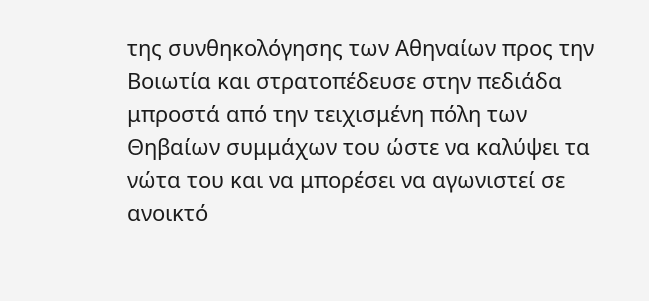της συνθηκολόγησης των Αθηναίων προς την Βοιωτία και στρατοπέδευσε στην πεδιάδα μπροστά από την τειχισμένη πόλη των Θηβαίων συμμάχων του ώστε να καλύψει τα νώτα του και να μπορέσει να αγωνιστεί σε ανοικτό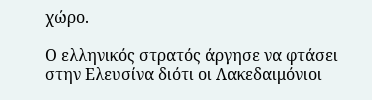χώρο.

Ο ελληνικός στρατός άργησε να φτάσει στην Ελευσίνα διότι οι Λακεδαιμόνιοι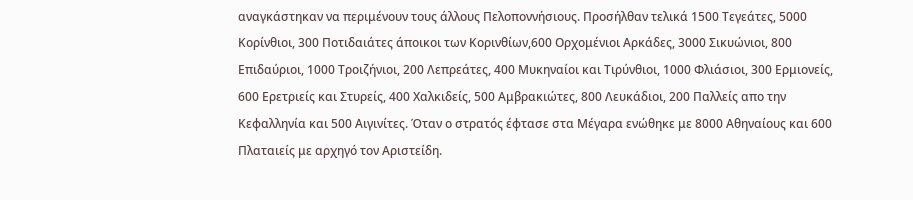αναγκάστηκαν να περιμένουν τους άλλους Πελοποννήσιους. Προσήλθαν τελικά 1500 Τεγεάτες, 5000 Κορίνθιοι, 300 Ποτιδαιάτες άποικοι των Κορινθίων,600 Ορχομένιοι Αρκάδες, 3000 Σικυώνιοι, 800 Επιδαύριοι, 1000 Τροιζήνιοι, 200 Λεπρεάτες, 400 Μυκηναίοι και Τιρύνθιοι, 1000 Φλιάσιοι, 300 Ερμιονείς, 600 Ερετριείς και Στυρείς, 400 Χαλκιδείς, 500 Αμβρακιώτες, 800 Λευκάδιοι, 200 Παλλείς απο την Κεφαλληνία και 500 Αιγινίτες. Όταν ο στρατός έφτασε στα Μέγαρα ενώθηκε με 8000 Αθηναίους και 600 Πλαταιείς με αρχηγό τον Αριστείδη.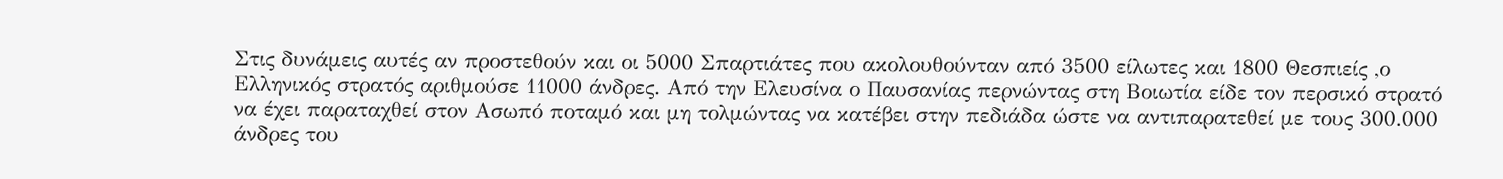Στις δυνάμεις αυτές αν προστεθούν και οι 5000 Σπαρτιάτες που ακολουθούνταν από 3500 είλωτες και 1800 Θεσπιείς ,ο Ελληνικός στρατός αριθμούσε 11000 άνδρες. Από την Ελευσίνα ο Παυσανίας περνώντας στη Βοιωτία είδε τον περσικό στρατό να έχει παραταχθεί στον Ασωπό ποταμό και μη τολμώντας να κατέβει στην πεδιάδα ώστε να αντιπαρατεθεί με τους 300.000 άνδρες του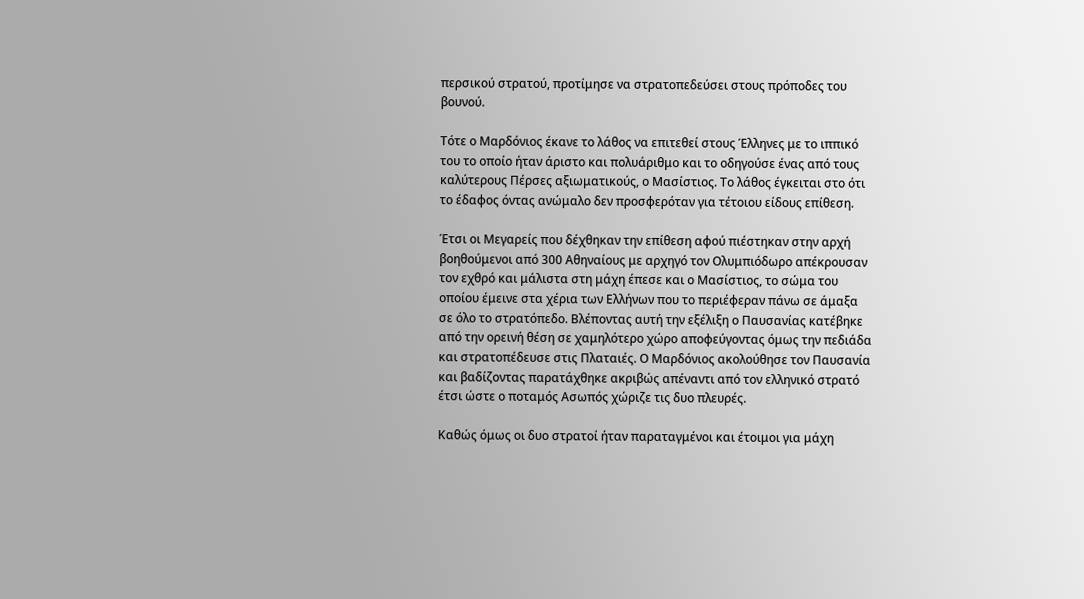περσικού στρατού, προτίμησε να στρατοπεδεύσει στους πρόποδες του βουνού.

Τότε ο Μαρδόνιος έκανε το λάθος να επιτεθεί στους Έλληνες με το ιππικό του το οποίο ήταν άριστο και πολυάριθμο και το οδηγούσε ένας από τους καλύτερους Πέρσες αξιωματικούς, ο Μασίστιος. Το λάθος έγκειται στο ότι το έδαφος όντας ανώμαλο δεν προσφερόταν για τέτοιου είδους επίθεση.

Έτσι οι Μεγαρείς που δέχθηκαν την επίθεση αφού πιέστηκαν στην αρχή βοηθούμενοι από 300 Αθηναίους με αρχηγό τον Ολυμπιόδωρο απέκρουσαν τον εχθρό και μάλιστα στη μάχη έπεσε και ο Μασίστιος, το σώμα του οποίου έμεινε στα χέρια των Ελλήνων που το περιέφεραν πάνω σε άμαξα σε όλο το στρατόπεδο. Βλέποντας αυτή την εξέλιξη ο Παυσανίας κατέβηκε από την ορεινή θέση σε χαμηλότερο χώρο αποφεύγοντας όμως την πεδιάδα και στρατοπέδευσε στις Πλαταιές. Ο Μαρδόνιος ακολούθησε τον Παυσανία και βαδίζοντας παρατάχθηκε ακριβώς απέναντι από τον ελληνικό στρατό έτσι ώστε ο ποταμός Ασωπός χώριζε τις δυο πλευρές.

Καθώς όμως οι δυο στρατοί ήταν παραταγμένοι και έτοιμοι για μάχη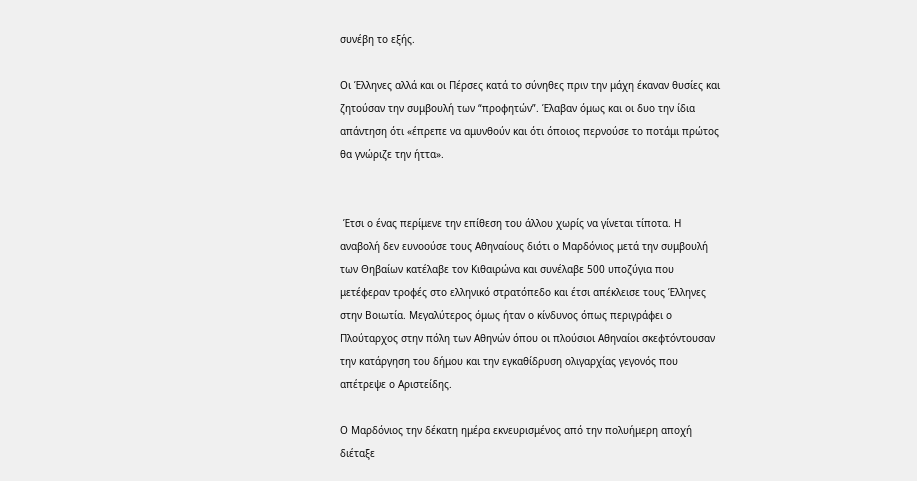συνέβη το εξής.

Οι Έλληνες αλλά και οι Πέρσες κατά το σύνηθες πριν την μάχη έκαναν θυσίες και ζητούσαν την συμβουλή των “προφητών”. Έλαβαν όμως και οι δυο την ίδια απάντηση ότι «έπρεπε να αμυνθούν και ότι όποιος περνούσε το ποτάμι πρώτος θα γνώριζε την ήττα».


 Έτσι ο ένας περίμενε την επίθεση του άλλου χωρίς να γίνεται τίποτα. Η αναβολή δεν ευνοούσε τους Αθηναίους διότι ο Μαρδόνιος μετά την συμβουλή των Θηβαίων κατέλαβε τον Κιθαιρώνα και συνέλαβε 500 υποζύγια που μετέφεραν τροφές στο ελληνικό στρατόπεδο και έτσι απέκλεισε τους Έλληνες στην Βοιωτία. Μεγαλύτερος όμως ήταν ο κίνδυνος όπως περιγράφει ο Πλούταρχος στην πόλη των Αθηνών όπου οι πλούσιοι Αθηναίοι σκεφτόντουσαν την κατάργηση του δήμου και την εγκαθίδρυση ολιγαρχίας γεγονός που απέτρεψε ο Αριστείδης.

Ο Μαρδόνιος την δέκατη ημέρα εκνευρισμένος από την πολυήμερη αποχή διέταξε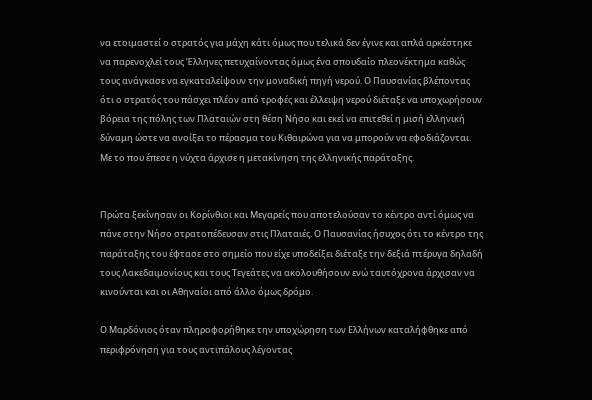να ετοιμαστεί ο στρατός για μάχη κάτι όμως που τελικά δεν έγινε και απλά αρκέστηκε να παρενοχλεί τους Έλληνες πετυχαίνοντας όμως ένα σπουδαίο πλεονέκτημα καθώς τους ανάγκασε να εγκαταλείψουν την μοναδική πηγή νερού. Ο Παυσανίας βλέποντας ότι ο στρατός του πάσχει πλέον από τροφές και έλλειψη νερού διέταξε να υποχωρήσουν βόρεια της πόλης των Πλαταιών στη θέση Νήσο και εκεί να επιτεθεί η μισή ελληνική δύναμη ώστε να ανοίξει το πέρασμα του Κιθαιρώνα για να μπορούν να εφοδιάζονται. Με το που έπεσε η νύχτα άρχισε η μετακίνηση της ελληνικής παράταξης.


Πρώτα ξεκίνησαν οι Κορίνθιοι και Μεγαρείς που αποτελούσαν το κέντρο αντί όμως να πάνε στην Νήσο στρατοπέδευσαν στις Πλαταιές. Ο Παυσανίας ήσυχος ότι το κέντρο της παράταξης του έφτασε στο σημείο που είχε υποδείξει διέταξε την δεξιά πτέρυγα δηλαδή τους Λακεδαιμονίους και τους Τεγεάτες να ακολουθήσουν ενώ ταυτόχρονα άρχισαν να κινούνται και οι Αθηναίοι από άλλο όμως δρόμο.

Ο Μαρδόνιος όταν πληροφορήθηκε την υποχώρηση των Ελλήνων καταλήφθηκε από περιφρόνηση για τους αντιπάλους λέγοντας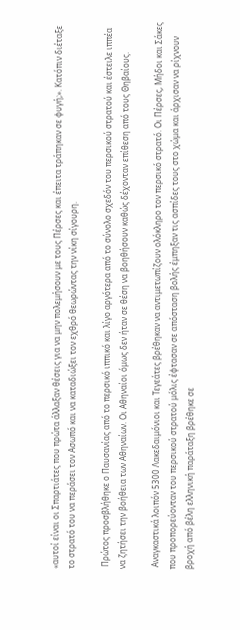«αυτοί είναι οι Σπαρτιάτες που πρώτα άλλαξαν θέσεις για να μην πολεμήσουν με τους Πέρσες και έπειτα τράπηκαν σε φυγή;». Κατόπιν διέταξε το στρατό του να περάσει τον Ασωπό και να καταδιώξει τον εχθρό θεωρώντας την νίκη σίγουρη.

 Πρώτος προσβλήθηκε ο Παυσανίας από το περσικό ιππικό και λίγο αργότερα από το σύνολο σχεδόν του περσικού στρατού και έστειλε ιππέα να ζητήσει την βοήθεια των Αθηναίων. Οι Αθηναίοι όμως δεν ήταν σε θέση να βοηθήσουν καθώς δέχονταν επίθεση από τους Θηβαίους.

 Αναγκαστικά λοιπόν 5300 Λακεδαιμόνιοι και Τεγεάτες βρέθηκαν να αντιμετωπίζουν ολόκληρο τον περσικό στρατό. Οι Πέρσες, Μήδοι και Σάκες που προπορεύονταν του περσικού στρατού μόλις έφτασαν σε απόσταση βολής έμπηξαν τις ασπίδες τους στο χώμα και άρχισαν να ρίχνουν βροχή από βέλη ελληνική παράταξη βρέθηκε σε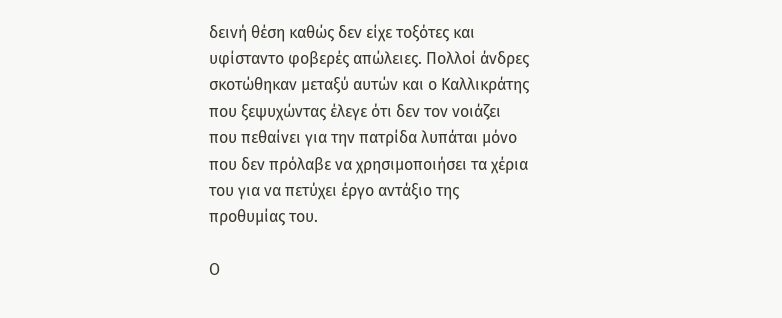δεινή θέση καθώς δεν είχε τοξότες και υφίσταντο φοβερές απώλειες. Πολλοί άνδρες σκοτώθηκαν μεταξύ αυτών και ο Καλλικράτης που ξεψυχώντας έλεγε ότι δεν τον νοιάζει που πεθαίνει για την πατρίδα λυπάται μόνο που δεν πρόλαβε να χρησιμοποιήσει τα χέρια του για να πετύχει έργο αντάξιο της προθυμίας του.

Ο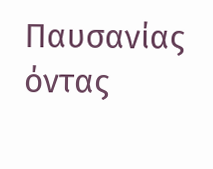Παυσανίας όντας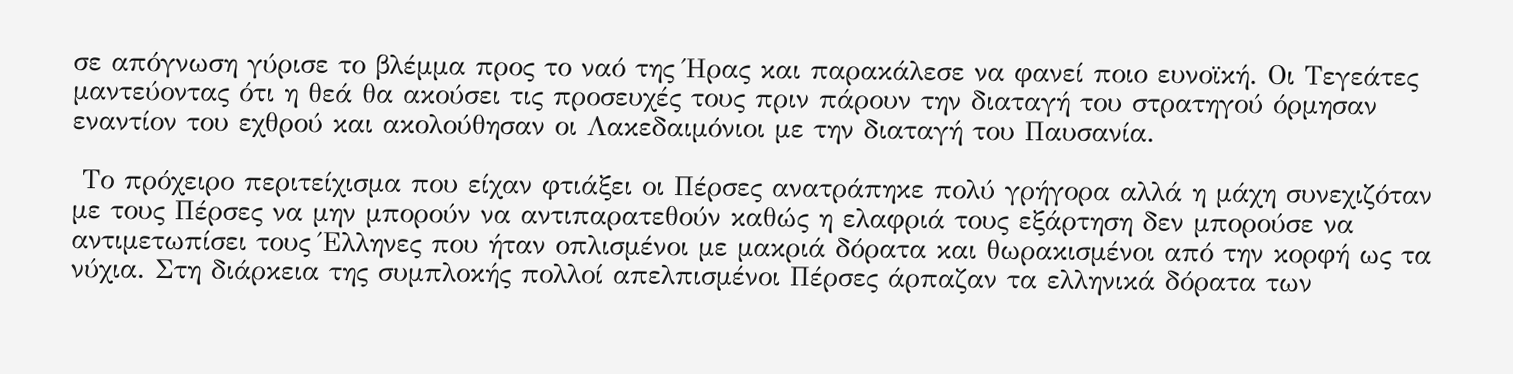σε απόγνωση γύρισε το βλέμμα προς το ναό της Ήρας και παρακάλεσε να φανεί ποιο ευνοϊκή. Οι Τεγεάτες μαντεύοντας ότι η θεά θα ακούσει τις προσευχές τους πριν πάρουν την διαταγή του στρατηγού όρμησαν εναντίον του εχθρού και ακολούθησαν οι Λακεδαιμόνιοι με την διαταγή του Παυσανία.

 Το πρόχειρο περιτείχισμα που είχαν φτιάξει οι Πέρσες ανατράπηκε πολύ γρήγορα αλλά η μάχη συνεχιζόταν με τους Πέρσες να μην μπορούν να αντιπαρατεθούν καθώς η ελαφριά τους εξάρτηση δεν μπορούσε να αντιμετωπίσει τους Έλληνες που ήταν οπλισμένοι με μακριά δόρατα και θωρακισμένοι από την κορφή ως τα νύχια. Στη διάρκεια της συμπλοκής πολλοί απελπισμένοι Πέρσες άρπαζαν τα ελληνικά δόρατα των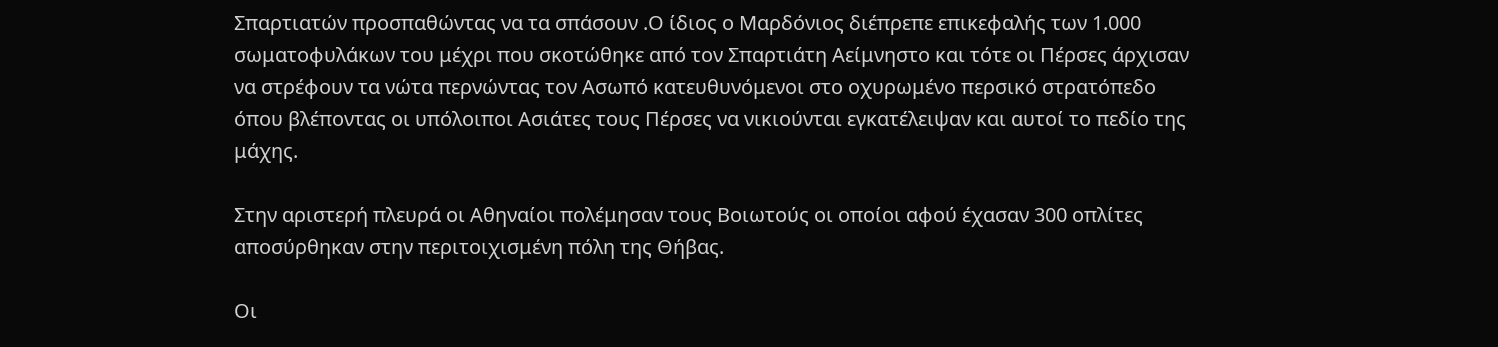Σπαρτιατών προσπαθώντας να τα σπάσουν .Ο ίδιος ο Μαρδόνιος διέπρεπε επικεφαλής των 1.000 σωματοφυλάκων του μέχρι που σκοτώθηκε από τον Σπαρτιάτη Αείμνηστο και τότε οι Πέρσες άρχισαν να στρέφουν τα νώτα περνώντας τον Ασωπό κατευθυνόμενοι στο οχυρωμένο περσικό στρατόπεδο όπου βλέποντας οι υπόλοιποι Ασιάτες τους Πέρσες να νικιούνται εγκατέλειψαν και αυτοί το πεδίο της μάχης.

Στην αριστερή πλευρά οι Αθηναίοι πολέμησαν τους Βοιωτούς οι οποίοι αφού έχασαν 300 οπλίτες αποσύρθηκαν στην περιτοιχισμένη πόλη της Θήβας.

Οι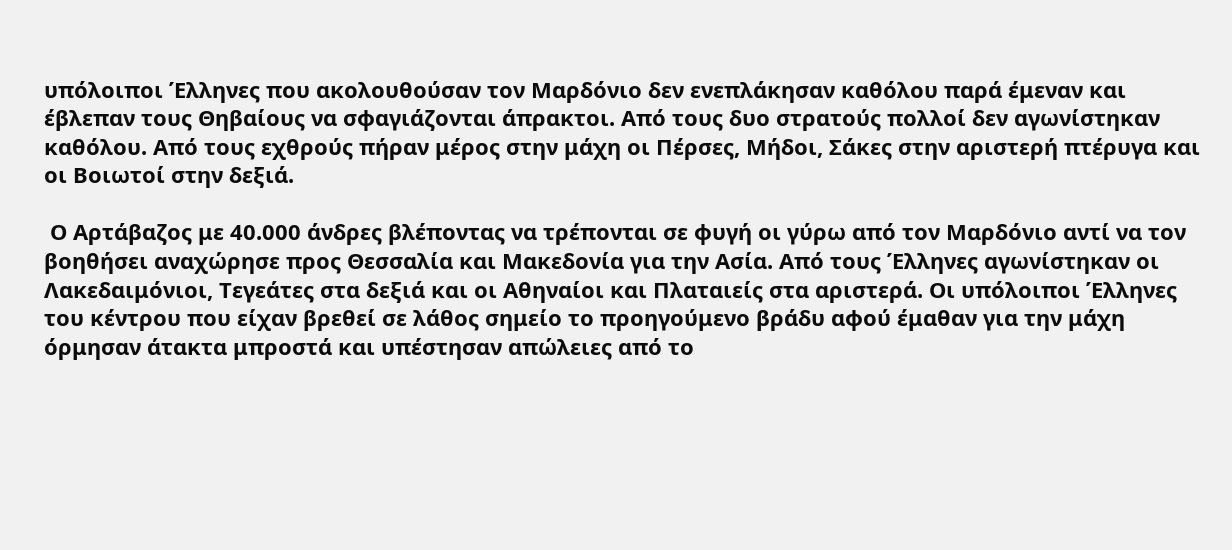υπόλοιποι Έλληνες που ακολουθούσαν τον Μαρδόνιο δεν ενεπλάκησαν καθόλου παρά έμεναν και έβλεπαν τους Θηβαίους να σφαγιάζονται άπρακτοι. Από τους δυο στρατούς πολλοί δεν αγωνίστηκαν καθόλου. Από τους εχθρούς πήραν μέρος στην μάχη οι Πέρσες, Μήδοι, Σάκες στην αριστερή πτέρυγα και οι Βοιωτοί στην δεξιά.

 Ο Αρτάβαζος με 40.000 άνδρες βλέποντας να τρέπονται σε φυγή οι γύρω από τον Μαρδόνιο αντί να τον βοηθήσει αναχώρησε προς Θεσσαλία και Μακεδονία για την Ασία. Από τους Έλληνες αγωνίστηκαν οι Λακεδαιμόνιοι, Τεγεάτες στα δεξιά και οι Αθηναίοι και Πλαταιείς στα αριστερά. Οι υπόλοιποι Έλληνες του κέντρου που είχαν βρεθεί σε λάθος σημείο το προηγούμενο βράδυ αφού έμαθαν για την μάχη όρμησαν άτακτα μπροστά και υπέστησαν απώλειες από το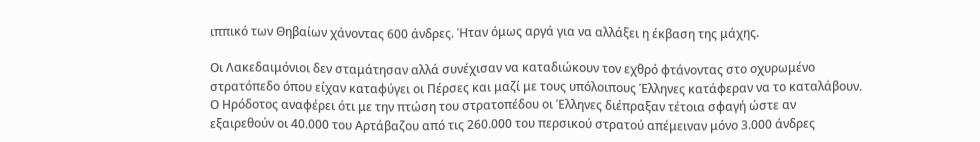ιππικό των Θηβαίων χάνοντας 600 άνδρες. Ήταν όμως αργά για να αλλάξει η έκβαση της μάχης.

Οι Λακεδαιμόνιοι δεν σταμάτησαν αλλά συνέχισαν να καταδιώκουν τον εχθρό φτάνοντας στο οχυρωμένο στρατόπεδο όπου είχαν καταφύγει οι Πέρσες και μαζί με τους υπόλοιπους Έλληνες κατάφεραν να το καταλάβουν. Ο Ηρόδοτος αναφέρει ότι με την πτώση του στρατοπέδου οι Έλληνες διέπραξαν τέτοια σφαγή ώστε αν εξαιρεθούν οι 40.000 του Αρτάβαζου από τις 260.000 του περσικού στρατού απέμειναν μόνο 3.000 άνδρες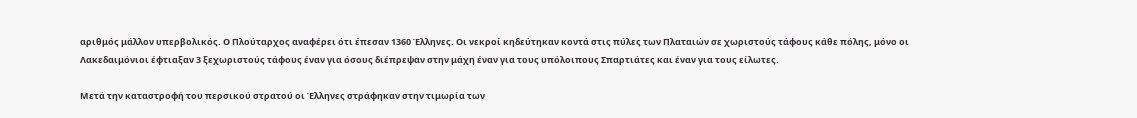αριθμός μάλλον υπερβολικός. Ο Πλούταρχος αναφέρει ότι έπεσαν 1360 Έλληνες. Οι νεκροί κηδεύτηκαν κοντά στις πύλες των Πλαταιών σε χωριστούς τάφους κάθε πόλης, μόνο οι Λακεδαιμόνιοι έφτιαξαν 3 ξεχωριστούς τάφους έναν για όσους διέπρεψαν στην μάχη έναν για τους υπόλοιπους Σπαρτιάτες και έναν για τους είλωτες.

Μετά την καταστροφή του περσικού στρατού οι Έλληνες στράφηκαν στην τιμωρία των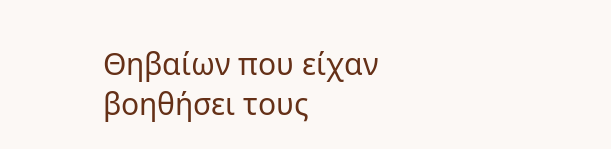Θηβαίων που είχαν βοηθήσει τους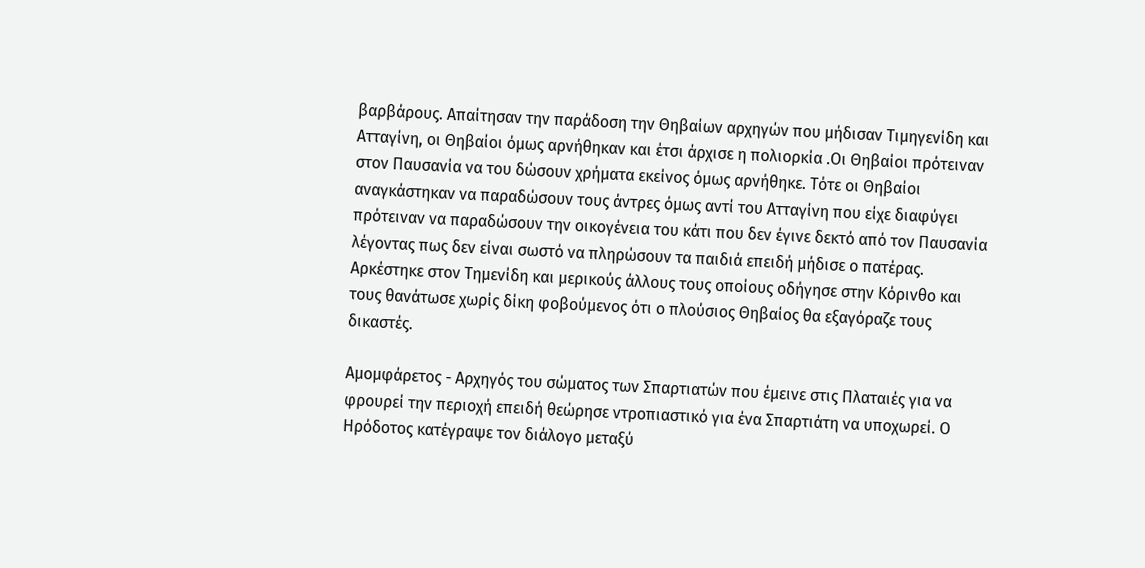βαρβάρους. Απαίτησαν την παράδοση την Θηβαίων αρχηγών που μήδισαν Τιμηγενίδη και Ατταγίνη, οι Θηβαίοι όμως αρνήθηκαν και έτσι άρχισε η πολιορκία .Οι Θηβαίοι πρότειναν στον Παυσανία να του δώσουν χρήματα εκείνος όμως αρνήθηκε. Τότε οι Θηβαίοι αναγκάστηκαν να παραδώσουν τους άντρες όμως αντί του Ατταγίνη που είχε διαφύγει πρότειναν να παραδώσουν την οικογένεια του κάτι που δεν έγινε δεκτό από τον Παυσανία λέγοντας πως δεν είναι σωστό να πληρώσουν τα παιδιά επειδή μήδισε ο πατέρας. Αρκέστηκε στον Τημενίδη και μερικούς άλλους τους οποίους οδήγησε στην Κόρινθο και τους θανάτωσε χωρίς δίκη φοβούμενος ότι ο πλούσιος Θηβαίος θα εξαγόραζε τους δικαστές.

Αμομφάρετος - Αρχηγός του σώματος των Σπαρτιατών που έμεινε στις Πλαταιές για να φρουρεί την περιοχή επειδή θεώρησε ντροπιαστικό για ένα Σπαρτιάτη να υποχωρεί. Ο Ηρόδοτος κατέγραψε τον διάλογο μεταξύ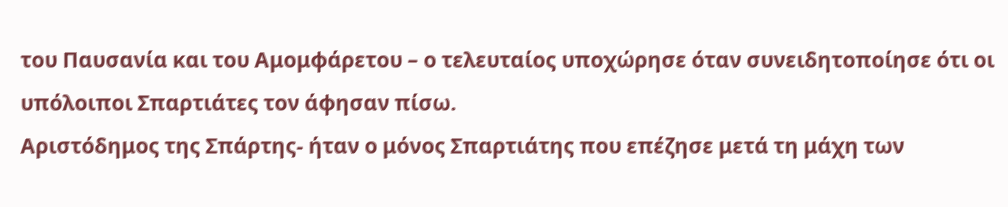του Παυσανία και του Αμομφάρετου – ο τελευταίος υποχώρησε όταν συνειδητοποίησε ότι οι υπόλοιποι Σπαρτιάτες τον άφησαν πίσω.
Αριστόδημος της Σπάρτης- ήταν ο μόνος Σπαρτιάτης που επέζησε μετά τη μάχη των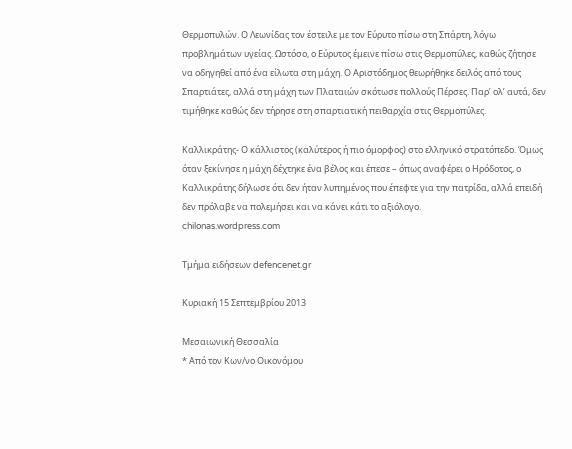Θερμοπυλών. Ο Λεωνίδας τον έστειλε με τον Εύρυτο πίσω στη Σπάρτη, λόγω προβλημάτων υγείας. Ωστόσο, ο Εύρυτος έμεινε πίσω στις Θερμοπύλες, καθώς ζήτησε να οδηγηθεί από ένα είλωτα στη μάχη. Ο Αριστόδημος θεωρήθηκε δειλός από τους Σπαρτιάτες, αλλά στη μάχη των Πλαταιών σκότωσε πολλούς Πέρσες. Παρ’ ολ’ αυτά, δεν τιμήθηκε καθώς δεν τήρησε στη σπαρτιατική πειθαρχία στις Θερμοπύλες.

Καλλικράτης- Ο κάλλιστος (καλύτερος ή πιο όμορφος) στο ελληνικό στρατόπεδο. Όμως όταν ξεκίνησε η μάχη δέχτηκε ένα βέλος και έπεσε – όπως αναφέρει ο Ηρόδοτος, ο Καλλικράτης δήλωσε ότι δεν ήταν λυπημένος που έπεφτε για την πατρίδα, αλλά επειδή δεν πρόλαβε να πολεμήσει και να κάνει κάτι το αξιόλογο.
chilonas.wordpress.com

Τμήμα ειδήσεων defencenet.gr

Κυριακή 15 Σεπτεμβρίου 2013

Μεσαιωνική Θεσσαλία
* Από τον Κων/νο Οικονόμου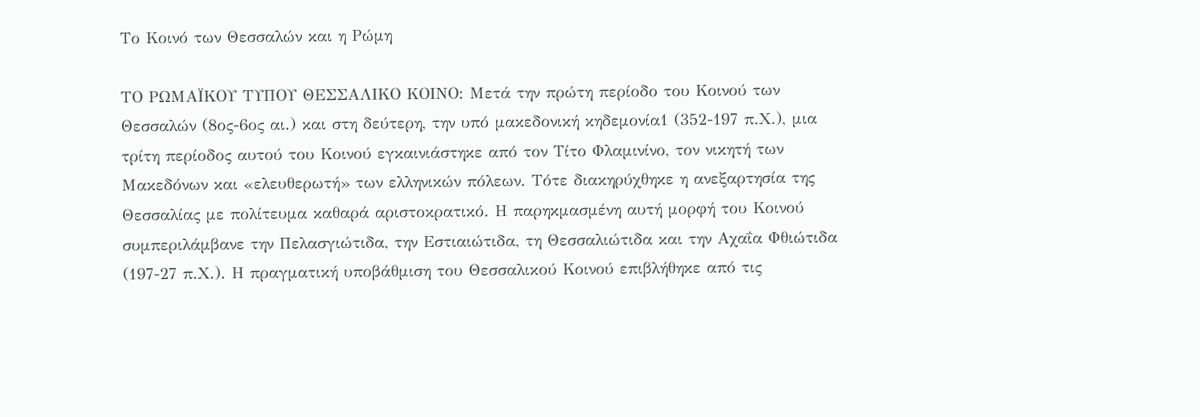Το Κοινό των Θεσσαλών και η Ρώμη

ΤΟ ΡΩΜΑΪΚΟΥ ΤΥΠΟΥ ΘΕΣΣΑΛΙΚΟ ΚΟΙΝΟ: Μετά την πρώτη περίοδο του Κοινού των Θεσσαλών (8ος-6ος αι.) και στη δεύτερη, την υπό μακεδονική κηδεμονία1 (352-197 π.Χ.), μια τρίτη περίοδος αυτού του Κοινού εγκαινιάστηκε από τον Τίτο Φλαμινίνο, τον νικητή των Μακεδόνων και «ελευθερωτή» των ελληνικών πόλεων. Τότε διακηρύχθηκε η ανεξαρτησία της Θεσσαλίας με πολίτευμα καθαρά αριστοκρατικό. Η παρηκμασμένη αυτή μορφή του Κοινού συμπεριλάμβανε την Πελασγιώτιδα, την Εστιαιώτιδα, τη Θεσσαλιώτιδα και την Αχαΐα Φθιώτιδα (197-27 π.Χ.). Η πραγματική υποβάθμιση του Θεσσαλικού Κοινού επιβλήθηκε από τις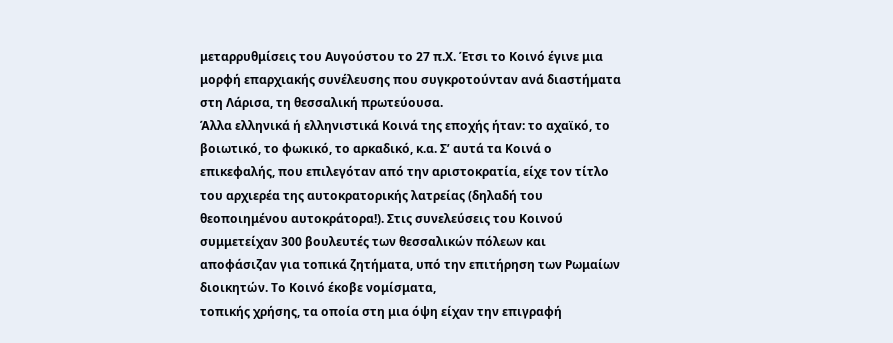μεταρρυθμίσεις του Αυγούστου το 27 π.Χ. Έτσι το Κοινό έγινε μια μορφή επαρχιακής συνέλευσης που συγκροτούνταν ανά διαστήματα στη Λάρισα, τη θεσσαλική πρωτεύουσα.
Άλλα ελληνικά ή ελληνιστικά Κοινά της εποχής ήταν: το αχαϊκό, το βοιωτικό, το φωκικό, το αρκαδικό, κ.α. Σ’ αυτά τα Κοινά ο επικεφαλής, που επιλεγόταν από την αριστοκρατία, είχε τον τίτλο του αρχιερέα της αυτοκρατορικής λατρείας (δηλαδή του θεοποιημένου αυτοκράτορα!). Στις συνελεύσεις του Κοινού συμμετείχαν 300 βουλευτές των θεσσαλικών πόλεων και αποφάσιζαν για τοπικά ζητήματα, υπό την επιτήρηση των Ρωμαίων διοικητών. Το Κοινό έκοβε νομίσματα,
τοπικής χρήσης, τα οποία στη μια όψη είχαν την επιγραφή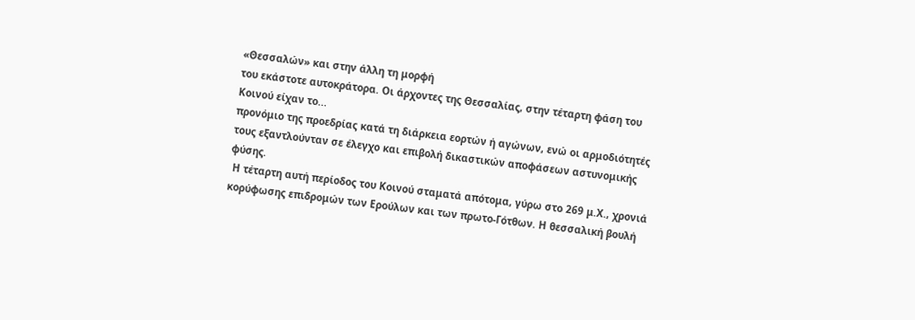«Θεσσαλών» και στην άλλη τη μορφή
του εκάστοτε αυτοκράτορα. Οι άρχοντες της Θεσσαλίας, στην τέταρτη φάση του Κοινού είχαν το...
προνόμιο της προεδρίας κατά τη διάρκεια εορτών ή αγώνων, ενώ οι αρμοδιότητές τους εξαντλούνταν σε έλεγχο και επιβολή δικαστικών αποφάσεων αστυνομικής φύσης.
 Η τέταρτη αυτή περίοδος του Κοινού σταματά απότομα, γύρω στο 269 μ.Χ., χρονιά κορύφωσης επιδρομών των Ερούλων και των πρωτο-Γότθων. Η θεσσαλική βουλή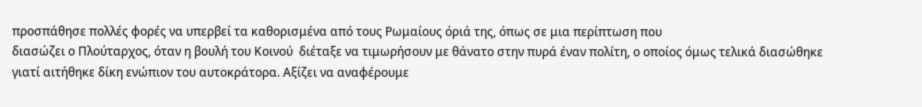προσπάθησε πολλές φορές να υπερβεί τα καθορισμένα από τους Ρωμαίους όριά της, όπως σε μια περίπτωση που
διασώζει ο Πλούταρχος, όταν η βουλή του Κοινού  διέταξε να τιμωρήσουν με θάνατο στην πυρά έναν πολίτη, ο οποίος όμως τελικά διασώθηκε γιατί αιτήθηκε δίκη ενώπιον του αυτοκράτορα. Αξίζει να αναφέρουμε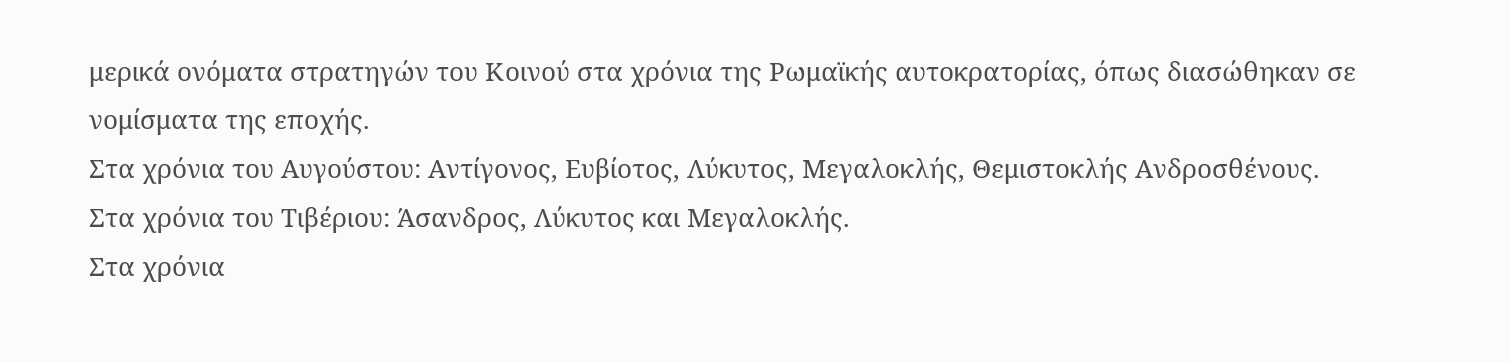μερικά ονόματα στρατηγών του Κοινού στα χρόνια της Ρωμαϊκής αυτοκρατορίας, όπως διασώθηκαν σε νομίσματα της εποχής.
Στα χρόνια του Αυγούστου: Αντίγονος, Ευβίοτος, Λύκυτος, Μεγαλοκλής, Θεμιστοκλής Ανδροσθένους. Στα χρόνια του Τιβέριου: Άσανδρος, Λύκυτος και Μεγαλοκλής.
Στα χρόνια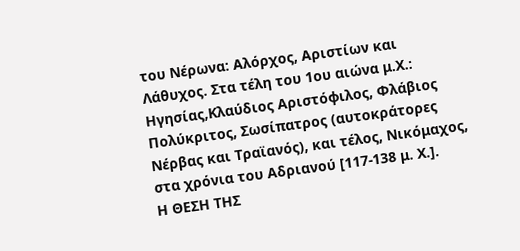του Νέρωνα: Αλόρχος, Αριστίων και Λάθυχος. Στα τέλη του 1ου αιώνα μ.Χ.: Ηγησίας,Κλαύδιος Αριστόφιλος, Φλάβιος Πολύκριτος, Σωσίπατρος (αυτοκράτορες Νέρβας και Τραϊανός), και τέλος, Νικόμαχος, στα χρόνια του Αδριανού [117-138 μ. Χ.].
Η ΘΕΣΗ ΤΗΣ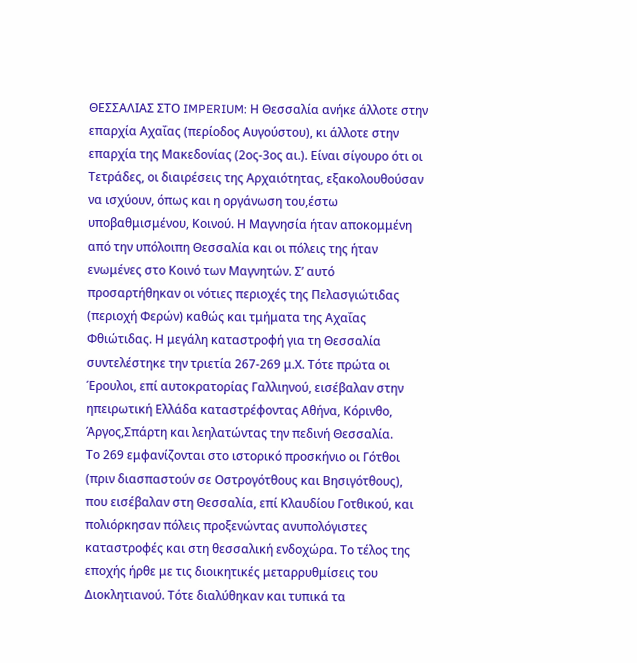ΘΕΣΣΑΛΙΑΣ ΣΤΟ IMPERIUM: Η Θεσσαλία ανήκε άλλοτε στην επαρχία Αχαΐας (περίοδος Αυγούστου), κι άλλοτε στην επαρχία της Μακεδονίας (2ος-3ος αι.). Είναι σίγουρο ότι οι Τετράδες, οι διαιρέσεις της Αρχαιότητας, εξακολουθούσαν να ισχύουν, όπως και η οργάνωση του,έστω υποβαθμισμένου, Κοινού. Η Μαγνησία ήταν αποκομμένη από την υπόλοιπη Θεσσαλία και οι πόλεις της ήταν ενωμένες στο Κοινό των Μαγνητών. Σ’ αυτό προσαρτήθηκαν οι νότιες περιοχές της Πελασγιώτιδας (περιοχή Φερών) καθώς και τμήματα της Αχαΐας Φθιώτιδας. Η μεγάλη καταστροφή για τη Θεσσαλία συντελέστηκε την τριετία 267-269 μ.Χ. Τότε πρώτα οι Έρουλοι, επί αυτοκρατορίας Γαλλιηνού, εισέβαλαν στην ηπειρωτική Ελλάδα καταστρέφοντας Αθήνα, Κόρινθο, Άργος,Σπάρτη και λεηλατώντας την πεδινή Θεσσαλία.
Το 269 εμφανίζονται στο ιστορικό προσκήνιο οι Γότθοι (πριν διασπαστούν σε Οστρογότθους και Βησιγότθους), που εισέβαλαν στη Θεσσαλία, επί Κλαυδίου Γοτθικού, και πολιόρκησαν πόλεις προξενώντας ανυπολόγιστες καταστροφές και στη θεσσαλική ενδοχώρα. Το τέλος της εποχής ήρθε με τις διοικητικές μεταρρυθμίσεις του Διοκλητιανού. Τότε διαλύθηκαν και τυπικά τα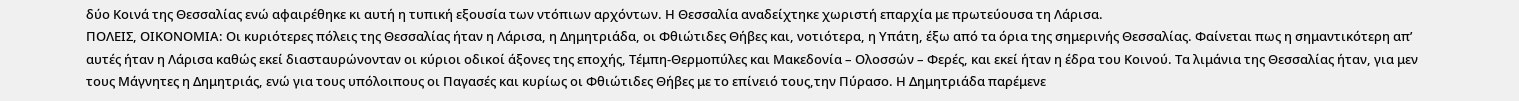δύο Κοινά της Θεσσαλίας ενώ αφαιρέθηκε κι αυτή η τυπική εξουσία των ντόπιων αρχόντων. Η Θεσσαλία αναδείχτηκε χωριστή επαρχία με πρωτεύουσα τη Λάρισα.
ΠΟΛΕΙΣ, ΟΙΚΟΝΟΜΙΑ: Οι κυριότερες πόλεις της Θεσσαλίας ήταν η Λάρισα, η Δημητριάδα, οι Φθιώτιδες Θήβες και, νοτιότερα, η Υπάτη, έξω από τα όρια της σημερινής Θεσσαλίας. Φαίνεται πως η σημαντικότερη απ’ αυτές ήταν η Λάρισα καθώς εκεί διασταυρώνονταν οι κύριοι οδικοί άξονες της εποχής, Τέμπη-Θερμοπύλες και Μακεδονία – Ολοσσών – Φερές, και εκεί ήταν η έδρα του Κοινού. Τα λιμάνια της Θεσσαλίας ήταν, για μεν τους Μάγνητες η Δημητριάς, ενώ για τους υπόλοιπους οι Παγασές και κυρίως οι Φθιώτιδες Θήβες με το επίνειό τους,την Πύρασο. Η Δημητριάδα παρέμενε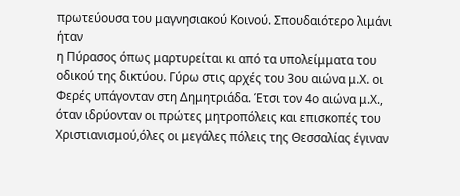πρωτεύουσα του μαγνησιακού Κοινού. Σπουδαιότερο λιμάνι ήταν
η Πύρασος όπως μαρτυρείται κι από τα υπολείμματα του οδικού της δικτύου. Γύρω στις αρχές του 3ου αιώνα μ.Χ. οι Φερές υπάγονταν στη Δημητριάδα. Έτσι τον 4ο αιώνα μ.Χ., όταν ιδρύονταν οι πρώτες μητροπόλεις και επισκοπές του Χριστιανισμού,όλες οι μεγάλες πόλεις της Θεσσαλίας έγιναν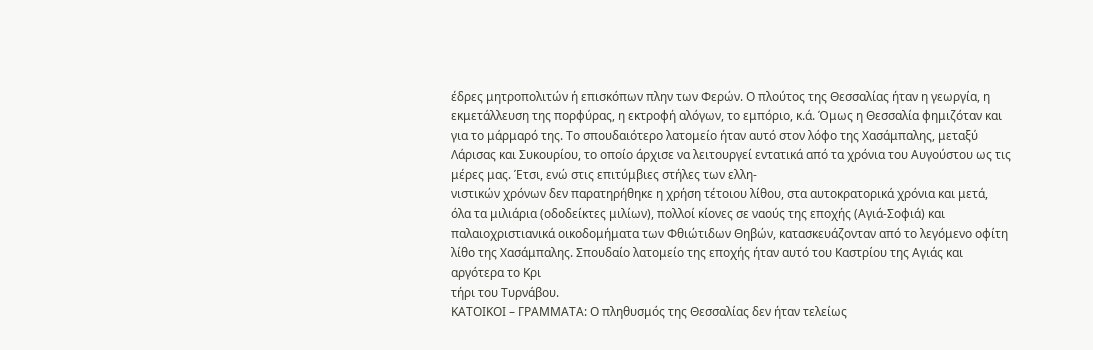έδρες μητροπολιτών ή επισκόπων πλην των Φερών. Ο πλούτος της Θεσσαλίας ήταν η γεωργία, η εκμετάλλευση της πορφύρας, η εκτροφή αλόγων, το εμπόριο, κ.ά. Όμως η Θεσσαλία φημιζόταν και για το μάρμαρό της. Το σπουδαιότερο λατομείο ήταν αυτό στον λόφο της Χασάμπαλης, μεταξύ Λάρισας και Συκουρίου, το οποίο άρχισε να λειτουργεί εντατικά από τα χρόνια του Αυγούστου ως τις μέρες μας. Έτσι, ενώ στις επιτύμβιες στήλες των ελλη-
νιστικών χρόνων δεν παρατηρήθηκε η χρήση τέτοιου λίθου, στα αυτοκρατορικά χρόνια και μετά,
όλα τα μιλιάρια (οδοδείκτες μιλίων), πολλοί κίονες σε ναούς της εποχής (Αγιά-Σοφιά) και παλαιοχριστιανικά οικοδομήματα των Φθιώτιδων Θηβών, κατασκευάζονταν από το λεγόμενο οφίτη λίθο της Χασάμπαλης. Σπουδαίο λατομείο της εποχής ήταν αυτό του Καστρίου της Αγιάς και αργότερα το Κρι
τήρι του Τυρνάβου.
ΚΑΤΟΙΚΟΙ – ΓΡΑΜΜΑΤΑ: Ο πληθυσμός της Θεσσαλίας δεν ήταν τελείως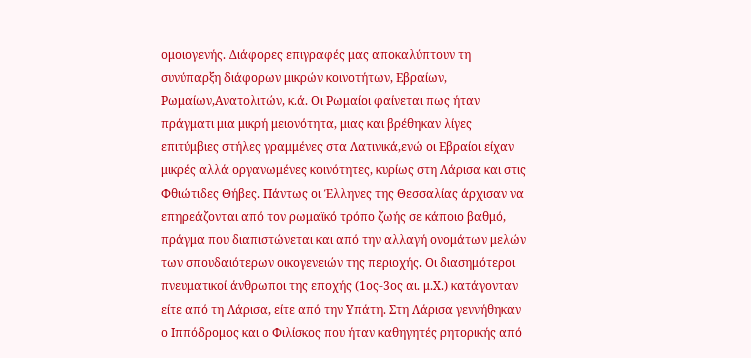ομοιογενής. Διάφορες επιγραφές μας αποκαλύπτουν τη συνύπαρξη διάφορων μικρών κοινοτήτων, Εβραίων, Ρωμαίων,Ανατολιτών, κ.ά. Οι Ρωμαίοι φαίνεται πως ήταν πράγματι μια μικρή μειονότητα, μιας και βρέθηκαν λίγες επιτύμβιες στήλες γραμμένες στα Λατινικά,ενώ οι Εβραίοι είχαν μικρές αλλά οργανωμένες κοινότητες, κυρίως στη Λάρισα και στις Φθιώτιδες Θήβες. Πάντως οι Έλληνες της Θεσσαλίας άρχισαν να επηρεάζονται από τον ρωμαϊκό τρόπο ζωής σε κάποιο βαθμό, πράγμα που διαπιστώνεται και από την αλλαγή ονομάτων μελών των σπουδαιότερων οικογενειών της περιοχής. Οι διασημότεροι πνευματικοί άνθρωποι της εποχής (1ος-3ος αι. μ.Χ.) κατάγονταν είτε από τη Λάρισα, είτε από την Υπάτη. Στη Λάρισα γεννήθηκαν ο Ιππόδρομος και ο Φιλίσκος που ήταν καθηγητές ρητορικής από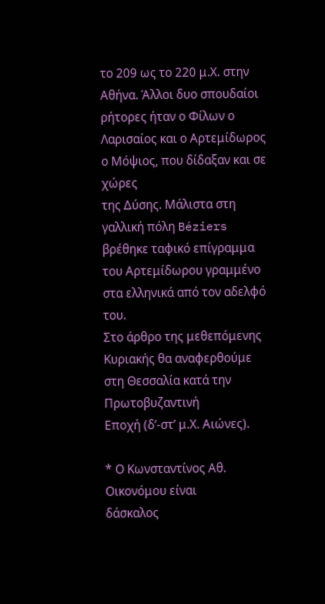το 209 ως το 220 μ.Χ. στην Αθήνα. Άλλοι δυο σπουδαίοι ρήτορες ήταν ο Φίλων ο Λαρισαίος και ο Αρτεμίδωρος ο Μόψιος, που δίδαξαν και σε χώρες
της Δύσης. Μάλιστα στη γαλλική πόλη Béziers βρέθηκε ταφικό επίγραμμα του Αρτεμίδωρου γραμμένο στα ελληνικά από τον αδελφό του.
Στο άρθρο της μεθεπόμενης Κυριακής θα αναφερθούμε στη Θεσσαλία κατά την Πρωτοβυζαντινή
Εποχή (δ’-στ’ μ.Χ. Αιώνες).

* Ο Κωνσταντίνος Αθ. Οικονόμου είναι
δάσκαλος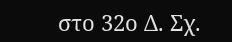στο 32ο Δ. Σχ.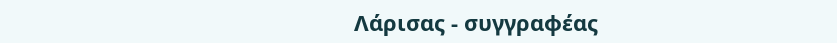Λάρισας - συγγραφέας